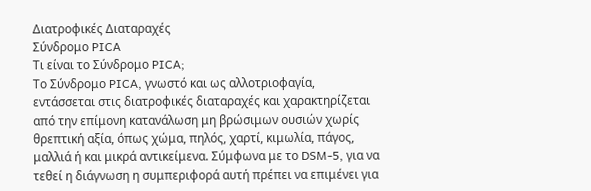Διατροφικές Διαταραχές
Σύνδρομο PICA
Τι είναι το Σύνδρομο PICA;
Το Σύνδρομο PICA, γνωστό και ως αλλοτριοφαγία, εντάσσεται στις διατροφικές διαταραχές και χαρακτηρίζεται από την επίμονη κατανάλωση μη βρώσιμων ουσιών χωρίς θρεπτική αξία, όπως χώμα, πηλός, χαρτί, κιμωλία, πάγος, μαλλιά ή και μικρά αντικείμενα. Σύμφωνα με το DSM-5, για να τεθεί η διάγνωση η συμπεριφορά αυτή πρέπει να επιμένει για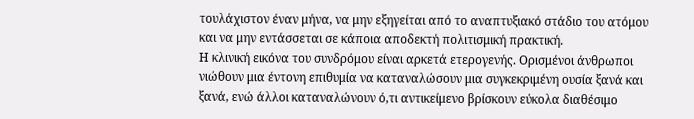τουλάχιστον έναν μήνα, να μην εξηγείται από το αναπτυξιακό στάδιο του ατόμου και να μην εντάσσεται σε κάποια αποδεκτή πολιτισμική πρακτική.
Η κλινική εικόνα του συνδρόμου είναι αρκετά ετερογενής. Ορισμένοι άνθρωποι νιώθουν μια έντονη επιθυμία να καταναλώσουν μια συγκεκριμένη ουσία ξανά και ξανά, ενώ άλλοι καταναλώνουν ό,τι αντικείμενο βρίσκουν εύκολα διαθέσιμο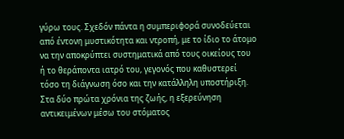γύρω τους. Σχεδόν πάντα η συμπεριφορά συνοδεύεται από έντονη μυστικότητα και ντροπή, με το ίδιο το άτομο να την αποκρύπτει συστηματικά από τους οικείους του ή το θεράποντα ιατρό του, γεγονός που καθυστερεί τόσο τη διάγνωση όσο και την κατάλληλη υποστήριξη. Στα δύο πρώτα χρόνια της ζωής, η εξερεύνηση αντικειμένων μέσω του στόματος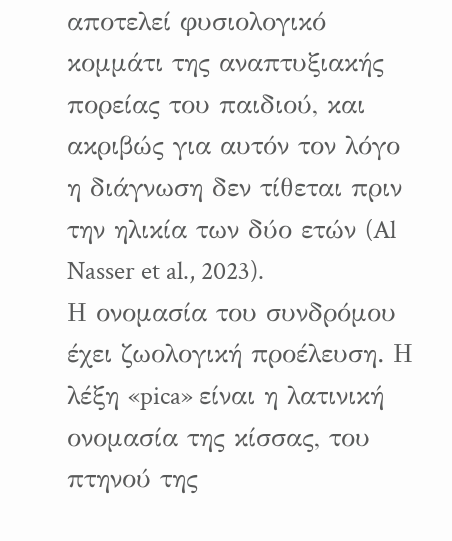αποτελεί φυσιολογικό κομμάτι της αναπτυξιακής πορείας του παιδιού, και ακριβώς για αυτόν τον λόγο η διάγνωση δεν τίθεται πριν την ηλικία των δύο ετών (Al Nasser et al., 2023).
Η ονομασία του συνδρόμου έχει ζωολογική προέλευση. Η λέξη «pica» είναι η λατινική ονομασία της κίσσας, του πτηνού της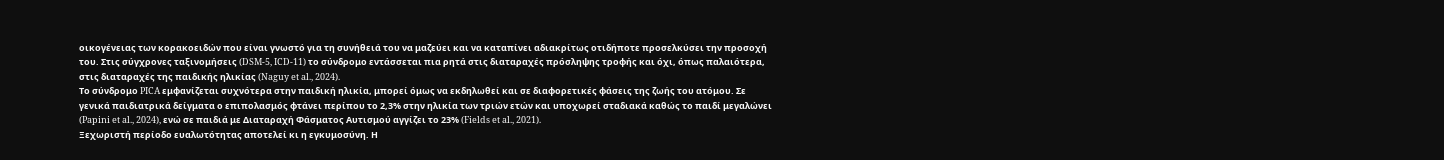οικογένειας των κορακοειδών που είναι γνωστό για τη συνήθειά του να μαζεύει και να καταπίνει αδιακρίτως οτιδήποτε προσελκύσει την προσοχή του. Στις σύγχρονες ταξινομήσεις (DSM-5, ICD-11) το σύνδρομο εντάσσεται πια ρητά στις διαταραχές πρόσληψης τροφής και όχι, όπως παλαιότερα, στις διαταραχές της παιδικής ηλικίας (Naguy et al., 2024).
Το σύνδρομο PICA εμφανίζεται συχνότερα στην παιδική ηλικία, μπορεί όμως να εκδηλωθεί και σε διαφορετικές φάσεις της ζωής του ατόμου. Σε γενικά παιδιατρικά δείγματα ο επιπολασμός φτάνει περίπου το 2,3% στην ηλικία των τριών ετών και υποχωρεί σταδιακά καθώς το παιδί μεγαλώνει (Papini et al., 2024), ενώ σε παιδιά με Διαταραχή Φάσματος Αυτισμού αγγίζει το 23% (Fields et al., 2021).
Ξεχωριστή περίοδο ευαλωτότητας αποτελεί κι η εγκυμοσύνη. Η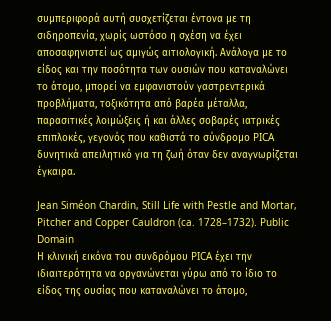συμπεριφορά αυτή συσχετίζεται έντονα με τη σιδηροπενία, χωρίς ωστόσο η σχέση να έχει αποσαφηνιστεί ως αμιγώς αιτιολογική. Ανάλογα με το είδος και την ποσότητα των ουσιών που καταναλώνει το άτομο, μπορεί να εμφανιστούν γαστρεντερικά προβλήματα, τοξικότητα από βαρέα μέταλλα, παρασιτικές λοιμώξεις ή και άλλες σοβαρές ιατρικές επιπλοκές, γεγονός που καθιστά το σύνδρομο PICA δυνητικά απειλητικό για τη ζωή όταν δεν αναγνωρίζεται έγκαιρα.

Jean Siméon Chardin, Still Life with Pestle and Mortar, Pitcher and Copper Cauldron (ca. 1728–1732). Public Domain
Η κλινική εικόνα του συνδρόμου PICA έχει την ιδιαιτερότητα να οργανώνεται γύρω από το ίδιο το είδος της ουσίας που καταναλώνει το άτομο,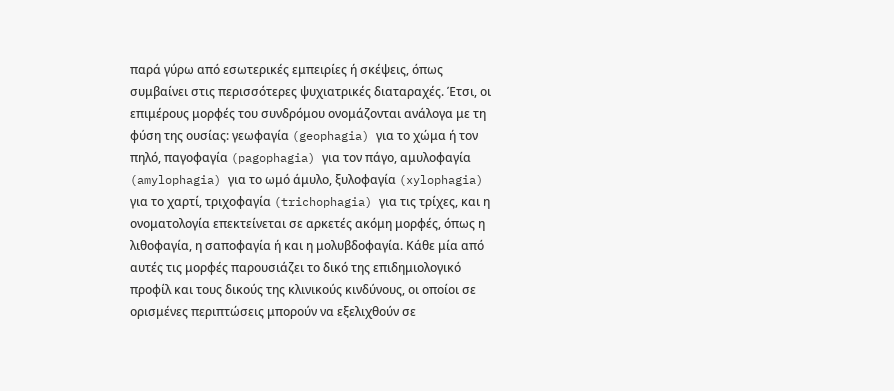παρά γύρω από εσωτερικές εμπειρίες ή σκέψεις, όπως συμβαίνει στις περισσότερες ψυχιατρικές διαταραχές. Έτσι, οι επιμέρους μορφές του συνδρόμου ονομάζονται ανάλογα με τη φύση της ουσίας: γεωφαγία (geophagia) για το χώμα ή τον πηλό, παγοφαγία (pagophagia) για τον πάγο, αμυλοφαγία (amylophagia) για το ωμό άμυλο, ξυλοφαγία (xylophagia) για το χαρτί, τριχοφαγία (trichophagia) για τις τρίχες, και η ονοματολογία επεκτείνεται σε αρκετές ακόμη μορφές, όπως η λιθοφαγία, η σαποφαγία ή και η μολυβδοφαγία. Κάθε μία από αυτές τις μορφές παρουσιάζει το δικό της επιδημιολογικό προφίλ και τους δικούς της κλινικούς κινδύνους, οι οποίοι σε ορισμένες περιπτώσεις μπορούν να εξελιχθούν σε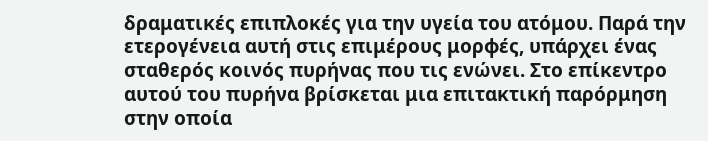δραματικές επιπλοκές για την υγεία του ατόμου. Παρά την ετερογένεια αυτή στις επιμέρους μορφές, υπάρχει ένας σταθερός κοινός πυρήνας που τις ενώνει. Στο επίκεντρο αυτού του πυρήνα βρίσκεται μια επιτακτική παρόρμηση στην οποία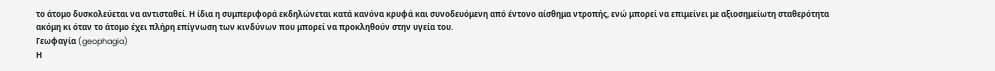το άτομο δυσκολεύεται να αντισταθεί. Η ίδια η συμπεριφορά εκδηλώνεται κατά κανόνα κρυφά και συνοδευόμενη από έντονο αίσθημα ντροπής, ενώ μπορεί να επιμείνει με αξιοσημείωτη σταθερότητα ακόμη κι όταν το άτομο έχει πλήρη επίγνωση των κινδύνων που μπορεί να προκληθούν στην υγεία του.
Γεωφαγία (geophagia)
Η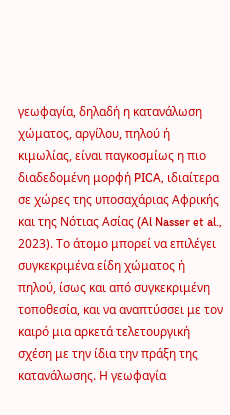γεωφαγία, δηλαδή η κατανάλωση χώματος, αργίλου, πηλού ή κιμωλίας, είναι παγκοσμίως η πιο διαδεδομένη μορφή PICA, ιδιαίτερα σε χώρες της υποσαχάριας Αφρικής και της Νότιας Ασίας (Al Nasser et al., 2023). Το άτομο μπορεί να επιλέγει συγκεκριμένα είδη χώματος ή πηλού, ίσως και από συγκεκριμένη τοποθεσία, και να αναπτύσσει με τον καιρό μια αρκετά τελετουργική σχέση με την ίδια την πράξη της κατανάλωσης. Η γεωφαγία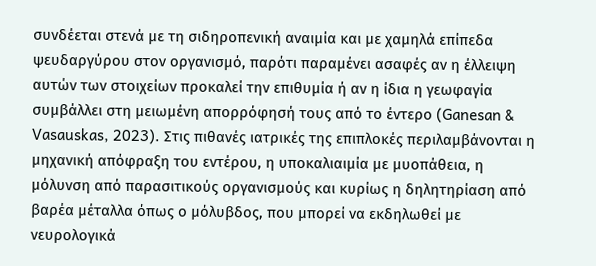συνδέεται στενά με τη σιδηροπενική αναιμία και με χαμηλά επίπεδα ψευδαργύρου στον οργανισμό, παρότι παραμένει ασαφές αν η έλλειψη αυτών των στοιχείων προκαλεί την επιθυμία ή αν η ίδια η γεωφαγία συμβάλλει στη μειωμένη απορρόφησή τους από το έντερο (Ganesan & Vasauskas, 2023). Στις πιθανές ιατρικές της επιπλοκές περιλαμβάνονται η μηχανική απόφραξη του εντέρου, η υποκαλιαιμία με μυοπάθεια, η μόλυνση από παρασιτικούς οργανισμούς και κυρίως η δηλητηρίαση από βαρέα μέταλλα όπως ο μόλυβδος, που μπορεί να εκδηλωθεί με νευρολογικά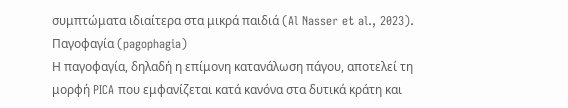συμπτώματα ιδιαίτερα στα μικρά παιδιά (Al Nasser et al., 2023).
Παγοφαγία (pagophagia)
Η παγοφαγία, δηλαδή η επίμονη κατανάλωση πάγου, αποτελεί τη μορφή PICA που εμφανίζεται κατά κανόνα στα δυτικά κράτη και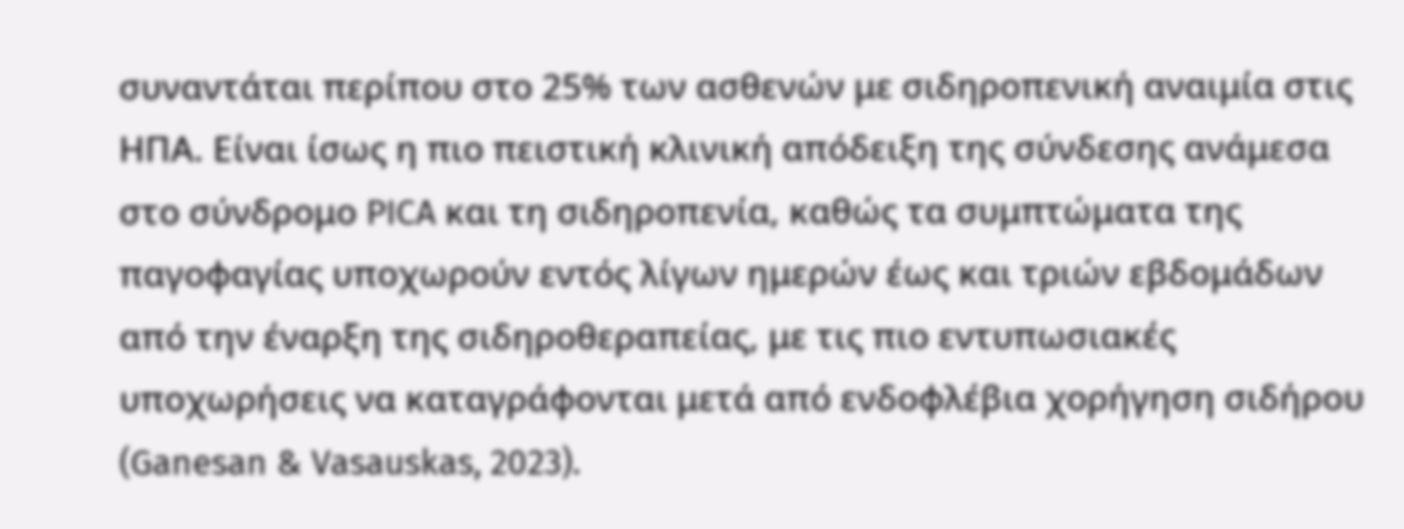συναντάται περίπου στο 25% των ασθενών με σιδηροπενική αναιμία στις ΗΠΑ. Είναι ίσως η πιο πειστική κλινική απόδειξη της σύνδεσης ανάμεσα στο σύνδρομο PICA και τη σιδηροπενία, καθώς τα συμπτώματα της παγοφαγίας υποχωρούν εντός λίγων ημερών έως και τριών εβδομάδων από την έναρξη της σιδηροθεραπείας, με τις πιο εντυπωσιακές υποχωρήσεις να καταγράφονται μετά από ενδοφλέβια χορήγηση σιδήρου (Ganesan & Vasauskas, 2023).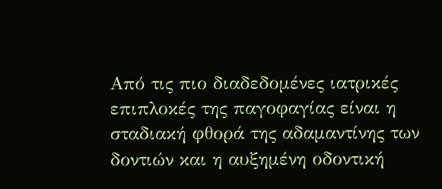Από τις πιο διαδεδομένες ιατρικές επιπλοκές της παγοφαγίας είναι η σταδιακή φθορά της αδαμαντίνης των δοντιών και η αυξημένη οδοντική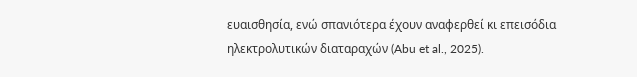ευαισθησία, ενώ σπανιότερα έχουν αναφερθεί κι επεισόδια ηλεκτρολυτικών διαταραχών (Abu et al., 2025).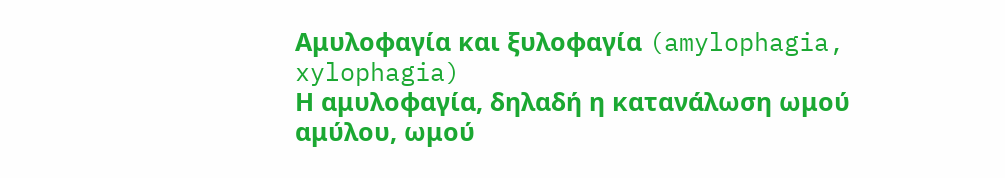Αμυλοφαγία και ξυλοφαγία (amylophagia, xylophagia)
Η αμυλοφαγία, δηλαδή η κατανάλωση ωμού αμύλου, ωμού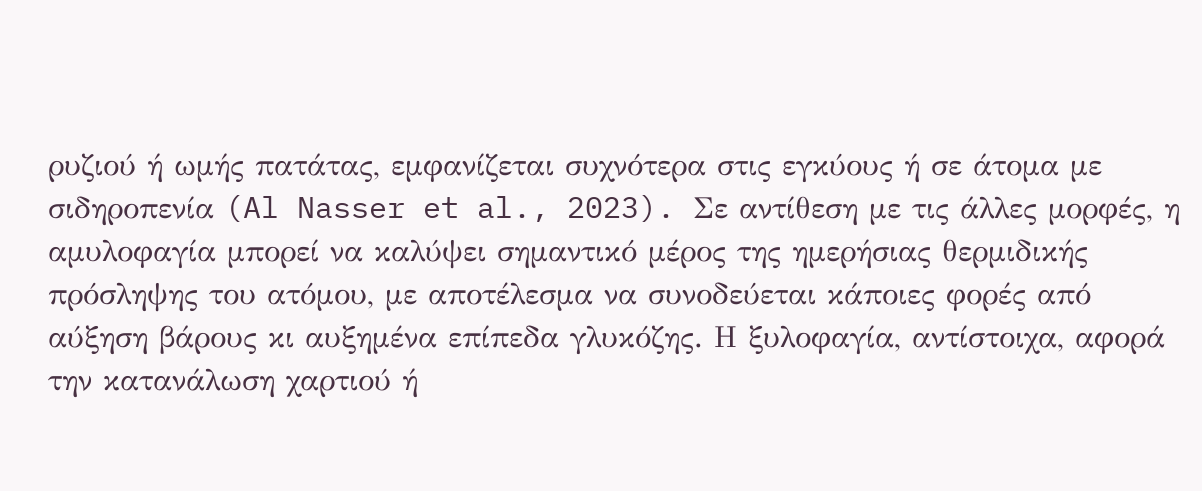ρυζιού ή ωμής πατάτας, εμφανίζεται συχνότερα στις εγκύους ή σε άτομα με σιδηροπενία (Al Nasser et al., 2023). Σε αντίθεση με τις άλλες μορφές, η αμυλοφαγία μπορεί να καλύψει σημαντικό μέρος της ημερήσιας θερμιδικής πρόσληψης του ατόμου, με αποτέλεσμα να συνοδεύεται κάποιες φορές από αύξηση βάρους κι αυξημένα επίπεδα γλυκόζης. Η ξυλοφαγία, αντίστοιχα, αφορά την κατανάλωση χαρτιού ή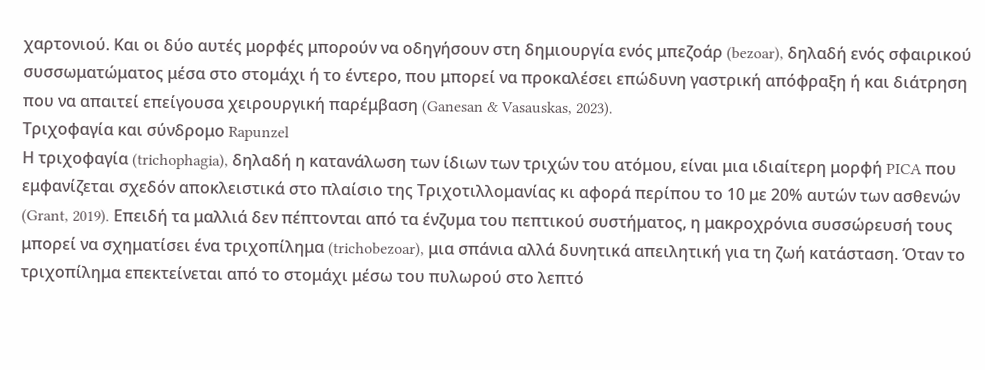χαρτονιού. Και οι δύο αυτές μορφές μπορούν να οδηγήσουν στη δημιουργία ενός μπεζοάρ (bezoar), δηλαδή ενός σφαιρικού συσσωματώματος μέσα στο στομάχι ή το έντερο, που μπορεί να προκαλέσει επώδυνη γαστρική απόφραξη ή και διάτρηση που να απαιτεί επείγουσα χειρουργική παρέμβαση (Ganesan & Vasauskas, 2023).
Τριχοφαγία και σύνδρομο Rapunzel
Η τριχοφαγία (trichophagia), δηλαδή η κατανάλωση των ίδιων των τριχών του ατόμου, είναι μια ιδιαίτερη μορφή PICA που εμφανίζεται σχεδόν αποκλειστικά στο πλαίσιο της Τριχοτιλλομανίας κι αφορά περίπου το 10 με 20% αυτών των ασθενών (Grant, 2019). Επειδή τα μαλλιά δεν πέπτονται από τα ένζυμα του πεπτικού συστήματος, η μακροχρόνια συσσώρευσή τους μπορεί να σχηματίσει ένα τριχοπίλημα (trichobezoar), μια σπάνια αλλά δυνητικά απειλητική για τη ζωή κατάσταση. Όταν το τριχοπίλημα επεκτείνεται από το στομάχι μέσω του πυλωρού στο λεπτό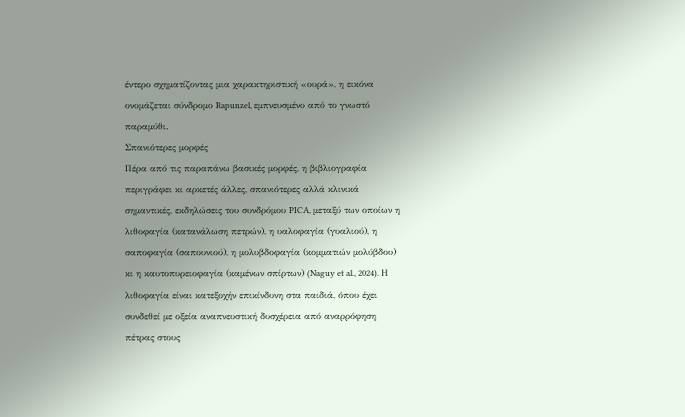έντερο σχηματίζοντας μια χαρακτηριστική «ουρά», η εικόνα ονομάζεται σύνδρομο Rapunzel, εμπνευσμένο από το γνωστό παραμύθι.
Σπανιότερες μορφές
Πέρα από τις παραπάνω βασικές μορφές, η βιβλιογραφία περιγράφει κι αρκετές άλλες, σπανιότερες αλλά κλινικά σημαντικές, εκδηλώσεις του συνδρόμου PICA, μεταξύ των οποίων η λιθοφαγία (κατανάλωση πετρών), η υαλοφαγία (γυαλιού), η σαποφαγία (σαπουνιού), η μολυβδοφαγία (κομματιών μολύβδου) κι η καυτοπυρειοφαγία (καμένων σπίρτων) (Naguy et al., 2024). Η λιθοφαγία είναι κατεξοχήν επικίνδυνη στα παιδιά, όπου έχει συνδεθεί με οξεία αναπνευστική δυσχέρεια από αναρρόφηση πέτρας στους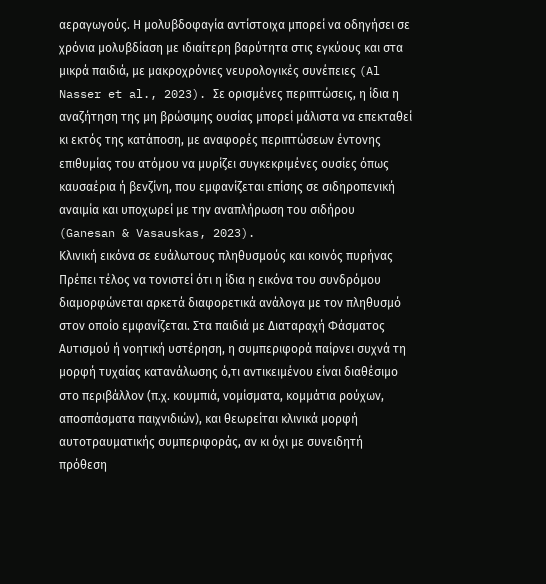αεραγωγούς. Η μολυβδοφαγία αντίστοιχα μπορεί να οδηγήσει σε χρόνια μολυβδίαση με ιδιαίτερη βαρύτητα στις εγκύους και στα μικρά παιδιά, με μακροχρόνιες νευρολογικές συνέπειες (Al Nasser et al., 2023). Σε ορισμένες περιπτώσεις, η ίδια η αναζήτηση της μη βρώσιμης ουσίας μπορεί μάλιστα να επεκταθεί κι εκτός της κατάποση, με αναφορές περιπτώσεων έντονης επιθυμίας του ατόμου να μυρίζει συγκεκριμένες ουσίες όπως καυσαέρια ή βενζίνη, που εμφανίζεται επίσης σε σιδηροπενική αναιμία και υποχωρεί με την αναπλήρωση του σιδήρου (Ganesan & Vasauskas, 2023).
Κλινική εικόνα σε ευάλωτους πληθυσμούς και κοινός πυρήνας
Πρέπει τέλος να τονιστεί ότι η ίδια η εικόνα του συνδρόμου διαμορφώνεται αρκετά διαφορετικά ανάλογα με τον πληθυσμό στον οποίο εμφανίζεται. Στα παιδιά με Διαταραχή Φάσματος Αυτισμού ή νοητική υστέρηση, η συμπεριφορά παίρνει συχνά τη μορφή τυχαίας κατανάλωσης ό,τι αντικειμένου είναι διαθέσιμο στο περιβάλλον (π.χ. κουμπιά, νομίσματα, κομμάτια ρούχων, αποσπάσματα παιχνιδιών), και θεωρείται κλινικά μορφή αυτοτραυματικής συμπεριφοράς, αν κι όχι με συνειδητή πρόθεση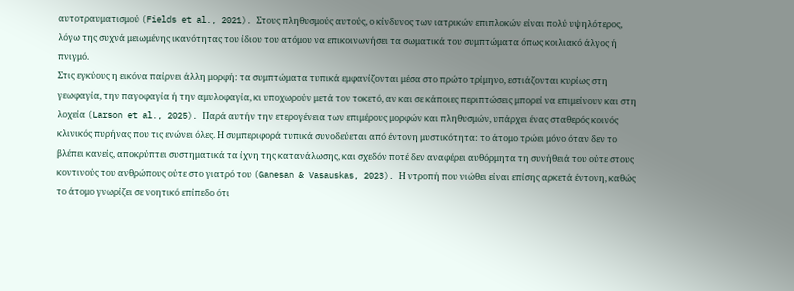αυτοτραυματισμού (Fields et al., 2021). Στους πληθυσμούς αυτούς, ο κίνδυνος των ιατρικών επιπλοκών είναι πολύ υψηλότερος, λόγω της συχνά μειωμένης ικανότητας του ίδιου του ατόμου να επικοινωνήσει τα σωματικά του συμπτώματα όπως κοιλιακό άλγος ή πνιγμό.
Στις εγκύους η εικόνα παίρνει άλλη μορφή: τα συμπτώματα τυπικά εμφανίζονται μέσα στο πρώτο τρίμηνο, εστιάζονται κυρίως στη γεωφαγία, την παγοφαγία ή την αμυλοφαγία, κι υποχωρούν μετά τον τοκετό, αν και σε κάποιες περιπτώσεις μπορεί να επιμείνουν και στη λοχεία (Larson et al., 2025). Παρά αυτήν την ετερογένεια των επιμέρους μορφών και πληθυσμών, υπάρχει ένας σταθερός κοινός κλινικός πυρήνας που τις ενώνει όλες. Η συμπεριφορά τυπικά συνοδεύεται από έντονη μυστικότητα: το άτομο τρώει μόνο όταν δεν το βλέπει κανείς, αποκρύπτει συστηματικά τα ίχνη της κατανάλωσης, και σχεδόν ποτέ δεν αναφέρει αυθόρμητα τη συνήθειά του ούτε στους κοντινούς του ανθρώπους ούτε στο γιατρό του (Ganesan & Vasauskas, 2023). Η ντροπή που νιώθει είναι επίσης αρκετά έντονη, καθώς το άτομο γνωρίζει σε νοητικό επίπεδο ότι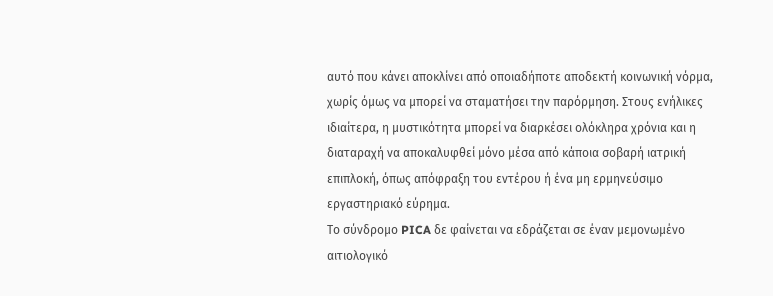αυτό που κάνει αποκλίνει από οποιαδήποτε αποδεκτή κοινωνική νόρμα, χωρίς όμως να μπορεί να σταματήσει την παρόρμηση. Στους ενήλικες ιδιαίτερα, η μυστικότητα μπορεί να διαρκέσει ολόκληρα χρόνια και η διαταραχή να αποκαλυφθεί μόνο μέσα από κάποια σοβαρή ιατρική επιπλοκή, όπως απόφραξη του εντέρου ή ένα μη ερμηνεύσιμο εργαστηριακό εύρημα.
Το σύνδρομο PICA δε φαίνεται να εδράζεται σε έναν μεμονωμένο αιτιολογικό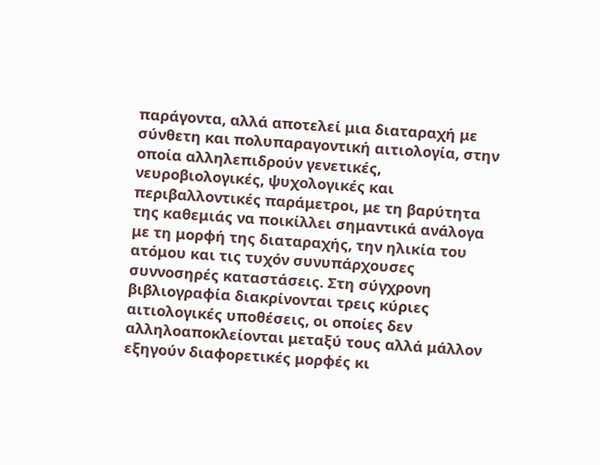παράγοντα, αλλά αποτελεί μια διαταραχή με σύνθετη και πολυπαραγοντική αιτιολογία, στην οποία αλληλεπιδρούν γενετικές, νευροβιολογικές, ψυχολογικές και περιβαλλοντικές παράμετροι, με τη βαρύτητα της καθεμιάς να ποικίλλει σημαντικά ανάλογα με τη μορφή της διαταραχής, την ηλικία του ατόμου και τις τυχόν συνυπάρχουσες συννοσηρές καταστάσεις. Στη σύγχρονη βιβλιογραφία διακρίνονται τρεις κύριες αιτιολογικές υποθέσεις, οι οποίες δεν αλληλοαποκλείονται μεταξύ τους αλλά μάλλον εξηγούν διαφορετικές μορφές κι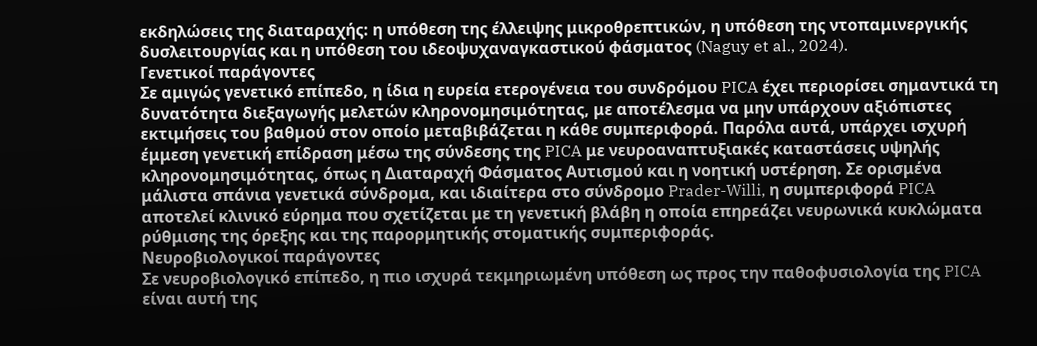εκδηλώσεις της διαταραχής: η υπόθεση της έλλειψης μικροθρεπτικών, η υπόθεση της ντοπαμινεργικής δυσλειτουργίας και η υπόθεση του ιδεοψυχαναγκαστικού φάσματος (Naguy et al., 2024).
Γενετικοί παράγοντες
Σε αμιγώς γενετικό επίπεδο, η ίδια η ευρεία ετερογένεια του συνδρόμου PICA έχει περιορίσει σημαντικά τη δυνατότητα διεξαγωγής μελετών κληρονομησιμότητας, με αποτέλεσμα να μην υπάρχουν αξιόπιστες εκτιμήσεις του βαθμού στον οποίο μεταβιβάζεται η κάθε συμπεριφορά. Παρόλα αυτά, υπάρχει ισχυρή έμμεση γενετική επίδραση μέσω της σύνδεσης της PICA με νευροαναπτυξιακές καταστάσεις υψηλής κληρονομησιμότητας, όπως η Διαταραχή Φάσματος Αυτισμού και η νοητική υστέρηση. Σε ορισμένα μάλιστα σπάνια γενετικά σύνδρομα, και ιδιαίτερα στο σύνδρομο Prader-Willi, η συμπεριφορά PICA αποτελεί κλινικό εύρημα που σχετίζεται με τη γενετική βλάβη η οποία επηρεάζει νευρωνικά κυκλώματα ρύθμισης της όρεξης και της παρορμητικής στοματικής συμπεριφοράς.
Νευροβιολογικοί παράγοντες
Σε νευροβιολογικό επίπεδο, η πιο ισχυρά τεκμηριωμένη υπόθεση ως προς την παθοφυσιολογία της PICA είναι αυτή της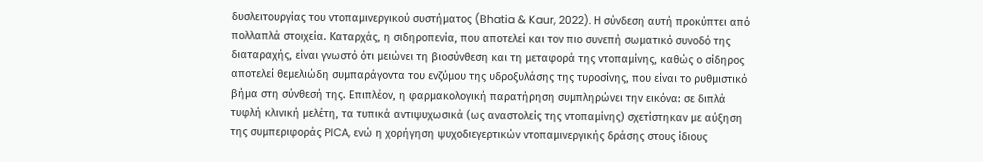δυσλειτουργίας του ντοπαμινεργικού συστήματος (Bhatia & Kaur, 2022). Η σύνδεση αυτή προκύπτει από πολλαπλά στοιχεία. Καταρχάς, η σιδηροπενία, που αποτελεί και τον πιο συνεπή σωματικό συνοδό της διαταραχής, είναι γνωστό ότι μειώνει τη βιοσύνθεση και τη μεταφορά της ντοπαμίνης, καθώς ο σίδηρος αποτελεί θεμελιώδη συμπαράγοντα του ενζύμου της υδροξυλάσης της τυροσίνης, που είναι το ρυθμιστικό βήμα στη σύνθεσή της. Επιπλέον, η φαρμακολογική παρατήρηση συμπληρώνει την εικόνα: σε διπλά τυφλή κλινική μελέτη, τα τυπικά αντιψυχωσικά (ως αναστολείς της ντοπαμίνης) σχετίστηκαν με αύξηση της συμπεριφοράς PICA, ενώ η χορήγηση ψυχοδιεγερτικών ντοπαμινεργικής δράσης στους ίδιους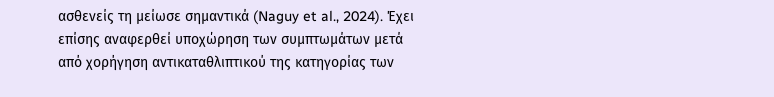ασθενείς τη μείωσε σημαντικά (Naguy et al., 2024). Έχει επίσης αναφερθεί υποχώρηση των συμπτωμάτων μετά από χορήγηση αντικαταθλιπτικού της κατηγορίας των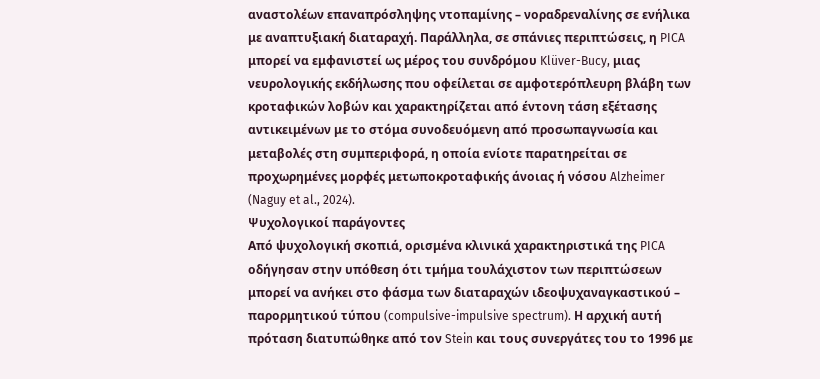αναστολέων επαναπρόσληψης ντοπαμίνης – νοραδρεναλίνης σε ενήλικα με αναπτυξιακή διαταραχή. Παράλληλα, σε σπάνιες περιπτώσεις, η PICA μπορεί να εμφανιστεί ως μέρος του συνδρόμου Klüver-Bucy, μιας νευρολογικής εκδήλωσης που οφείλεται σε αμφοτερόπλευρη βλάβη των κροταφικών λοβών και χαρακτηρίζεται από έντονη τάση εξέτασης αντικειμένων με το στόμα συνοδευόμενη από προσωπαγνωσία και μεταβολές στη συμπεριφορά, η οποία ενίοτε παρατηρείται σε προχωρημένες μορφές μετωποκροταφικής άνοιας ή νόσου Alzheimer (Naguy et al., 2024).
Ψυχολογικοί παράγοντες
Από ψυχολογική σκοπιά, ορισμένα κλινικά χαρακτηριστικά της PICA οδήγησαν στην υπόθεση ότι τμήμα τουλάχιστον των περιπτώσεων μπορεί να ανήκει στο φάσμα των διαταραχών ιδεοψυχαναγκαστικού – παρορμητικού τύπου (compulsive-impulsive spectrum). Η αρχική αυτή πρόταση διατυπώθηκε από τον Stein και τους συνεργάτες του το 1996 με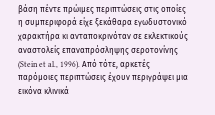βάση πέντε πρώιμες περιπτώσεις στις οποίες η συμπεριφορά είχε ξεκάθαρα εγωδυστονικό χαρακτήρα κι ανταποκρινόταν σε εκλεκτικούς αναστολείς επαναπρόσληψης σεροτονίνης (Stein et al., 1996). Από τότε, αρκετές παρόμοιες περιπτώσεις έχουν περιγράψει μια εικόνα κλινικά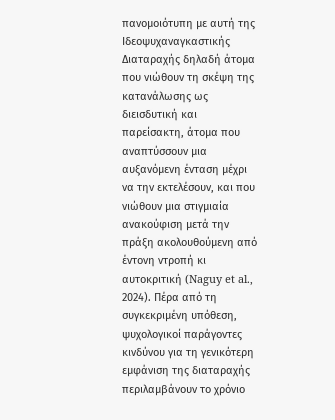πανομοιότυπη με αυτή της Ιδεοψυχαναγκαστικής Διαταραχής δηλαδή άτομα που νιώθουν τη σκέψη της κατανάλωσης ως διεισδυτική και παρείσακτη, άτομα που αναπτύσσουν μια αυξανόμενη ένταση μέχρι να την εκτελέσουν, και που νιώθουν μια στιγμιαία ανακούφιση μετά την πράξη ακολουθούμενη από έντονη ντροπή κι αυτοκριτική (Naguy et al., 2024). Πέρα από τη συγκεκριμένη υπόθεση, ψυχολογικοί παράγοντες κινδύνου για τη γενικότερη εμφάνιση της διαταραχής περιλαμβάνουν το χρόνιο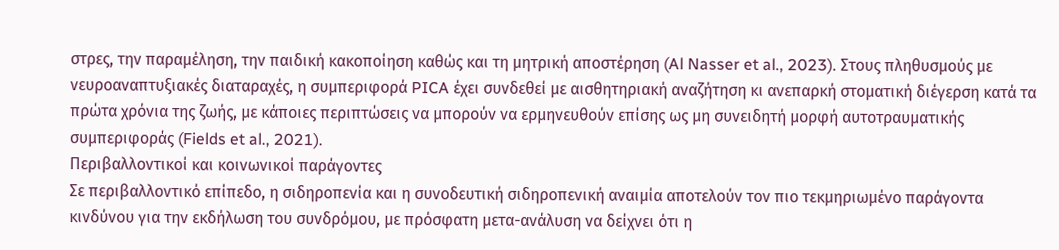στρες, την παραμέληση, την παιδική κακοποίηση καθώς και τη μητρική αποστέρηση (Al Nasser et al., 2023). Στους πληθυσμούς με νευροαναπτυξιακές διαταραχές, η συμπεριφορά PICA έχει συνδεθεί με αισθητηριακή αναζήτηση κι ανεπαρκή στοματική διέγερση κατά τα πρώτα χρόνια της ζωής, με κάποιες περιπτώσεις να μπορούν να ερμηνευθούν επίσης ως μη συνειδητή μορφή αυτοτραυματικής συμπεριφοράς (Fields et al., 2021).
Περιβαλλοντικοί και κοινωνικοί παράγοντες
Σε περιβαλλοντικό επίπεδο, η σιδηροπενία και η συνοδευτική σιδηροπενική αναιμία αποτελούν τον πιο τεκμηριωμένο παράγοντα κινδύνου για την εκδήλωση του συνδρόμου, με πρόσφατη μετα-ανάλυση να δείχνει ότι η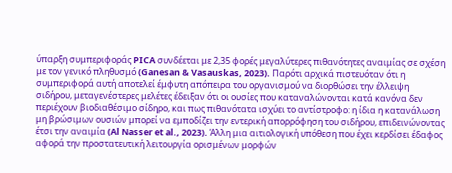ύπαρξη συμπεριφοράς PICA συνδέεται με 2,35 φορές μεγαλύτερες πιθανότητες αναιμίας σε σχέση με τον γενικό πληθυσμό (Ganesan & Vasauskas, 2023). Παρότι αρχικά πιστευόταν ότι η συμπεριφορά αυτή αποτελεί έμφυτη απόπειρα του οργανισμού να διορθώσει την έλλειψη σιδήρου, μεταγενέστερες μελέτες έδειξαν ότι οι ουσίες που καταναλώνονται κατά κανόνα δεν περιέχουν βιοδιαθέσιμο σίδηρο, και πως πιθανότατα ισχύει το αντίστροφο: η ίδια η κατανάλωση μη βρώσιμων ουσιών μπορεί να εμποδίζει την εντερική απορρόφηση του σιδήρου, επιδεινώνοντας έτσι την αναιμία (Al Nasser et al., 2023). Άλλη μια αιτιολογική υπόθεση που έχει κερδίσει έδαφος αφορά την προστατευτική λειτουργία ορισμένων μορφών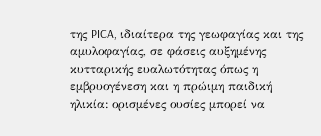της PICA, ιδιαίτερα της γεωφαγίας και της αμυλοφαγίας, σε φάσεις αυξημένης κυτταρικής ευαλωτότητας όπως η εμβρυογένεση και η πρώιμη παιδική ηλικία: ορισμένες ουσίες μπορεί να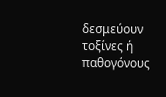δεσμεύουν τοξίνες ή παθογόνους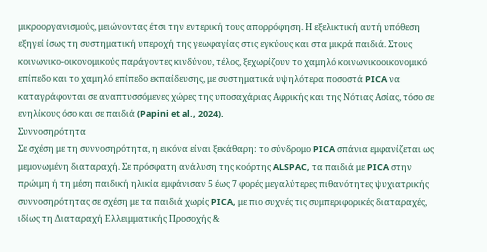μικροοργανισμούς, μειώνοντας έτσι την εντερική τους απορρόφηση. Η εξελικτική αυτή υπόθεση εξηγεί ίσως τη συστηματική υπεροχή της γεωφαγίας στις εγκύους και στα μικρά παιδιά. Στους κοινωνικο-οικονομικούς παράγοντες κινδύνου, τέλος, ξεχωρίζουν το χαμηλό κοινωνικοοικονομικό επίπεδο και το χαμηλό επίπεδο εκπαίδευσης, με συστηματικά υψηλότερα ποσοστά PICA να καταγράφονται σε αναπτυσσόμενες χώρες της υποσαχάριας Αφρικής και της Νότιας Ασίας, τόσο σε ενηλίκους όσο και σε παιδιά (Papini et al., 2024).
Συννοσηρότητα
Σε σχέση με τη συννοσηρότητα, η εικόνα είναι ξεκάθαρη: το σύνδρομο PICA σπάνια εμφανίζεται ως μεμονωμένη διαταραχή. Σε πρόσφατη ανάλυση της κοόρτης ALSPAC, τα παιδιά με PICA στην πρώιμη ή τη μέση παιδική ηλικία εμφάνισαν 5 έως 7 φορές μεγαλύτερες πιθανότητες ψυχιατρικής συννοσηρότητας σε σχέση με τα παιδιά χωρίς PICA, με πιο συχνές τις συμπεριφορικές διαταραχές, ιδίως τη Διαταραχή Ελλειμματικής Προσοχής &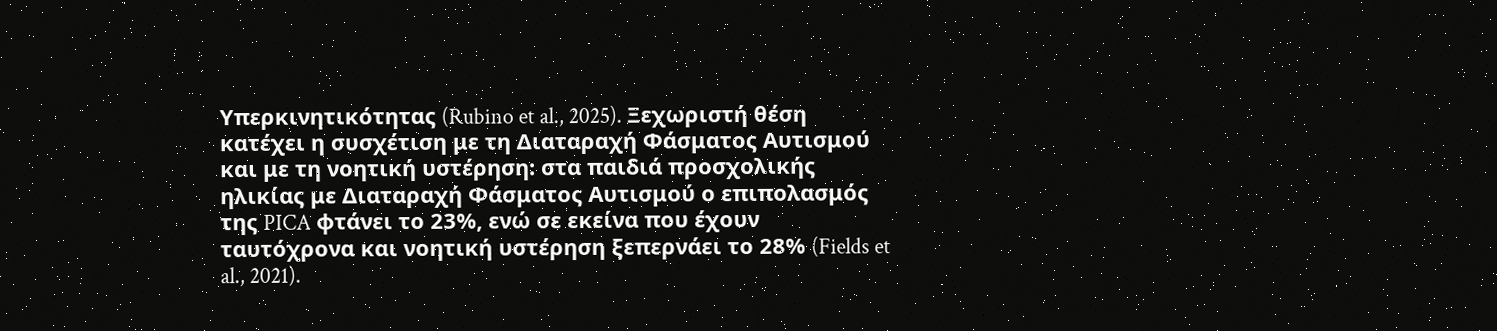Υπερκινητικότητας (Rubino et al., 2025). Ξεχωριστή θέση κατέχει η συσχέτιση με τη Διαταραχή Φάσματος Αυτισμού και με τη νοητική υστέρηση: στα παιδιά προσχολικής ηλικίας με Διαταραχή Φάσματος Αυτισμού ο επιπολασμός της PICA φτάνει το 23%, ενώ σε εκείνα που έχουν ταυτόχρονα και νοητική υστέρηση ξεπερνάει το 28% (Fields et al., 2021).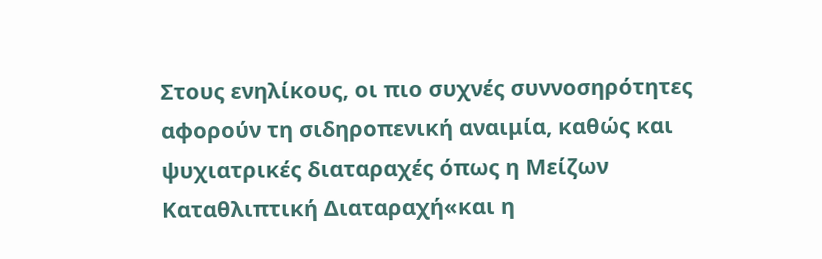Στους ενηλίκους, οι πιο συχνές συννοσηρότητες αφορούν τη σιδηροπενική αναιμία, καθώς και ψυχιατρικές διαταραχές όπως η Μείζων Καταθλιπτική Διαταραχή«και η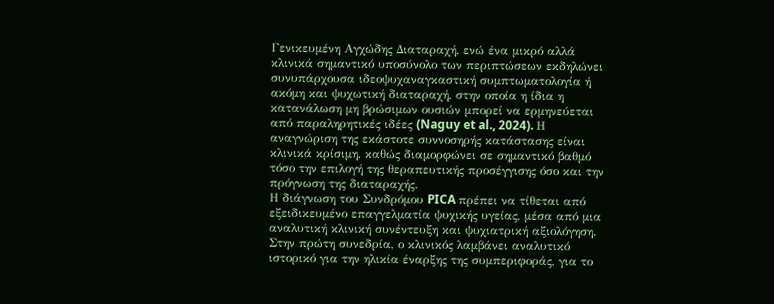Γενικευμένη Αγχώδης Διαταραχή, ενώ ένα μικρό αλλά κλινικά σημαντικό υποσύνολο των περιπτώσεων εκδηλώνει συνυπάρχουσα ιδεοψυχαναγκαστική συμπτωματολογία ή ακόμη και ψυχωτική διαταραχή, στην οποία η ίδια η κατανάλωση μη βρώσιμων ουσιών μπορεί να ερμηνεύεται από παραληρητικές ιδέες (Naguy et al., 2024). Η αναγνώριση της εκάστοτε συννοσηρής κατάστασης είναι κλινικά κρίσιμη, καθώς διαμορφώνει σε σημαντικό βαθμό τόσο την επιλογή της θεραπευτικής προσέγγισης όσο και την πρόγνωση της διαταραχής.
Η διάγνωση του Συνδρόμου PICA πρέπει να τίθεται από εξειδικευμένο επαγγελματία ψυχικής υγείας, μέσα από μια αναλυτική κλινική συνέντευξη και ψυχιατρική αξιολόγηση. Στην πρώτη συνεδρία, ο κλινικός λαμβάνει αναλυτικό ιστορικό για την ηλικία έναρξης της συμπεριφοράς, για το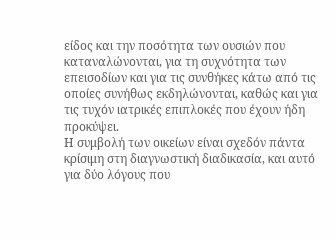είδος και την ποσότητα των ουσιών που καταναλώνονται, για τη συχνότητα των επεισοδίων και για τις συνθήκες κάτω από τις οποίες συνήθως εκδηλώνονται, καθώς και για τις τυχόν ιατρικές επιπλοκές που έχουν ήδη προκύψει.
Η συμβολή των οικείων είναι σχεδόν πάντα κρίσιμη στη διαγνωστική διαδικασία, και αυτό για δύο λόγους που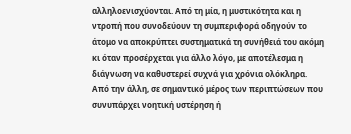αλληλοενισχύονται. Από τη μία, η μυστικότητα και η ντροπή που συνοδεύουν τη συμπεριφορά οδηγούν το άτομο να αποκρύπτει συστηματικά τη συνήθειά του ακόμη κι όταν προσέρχεται για άλλο λόγο, με αποτέλεσμα η διάγνωση να καθυστερεί συχνά για χρόνια ολόκληρα. Από την άλλη, σε σημαντικό μέρος των περιπτώσεων που συνυπάρχει νοητική υστέρηση ή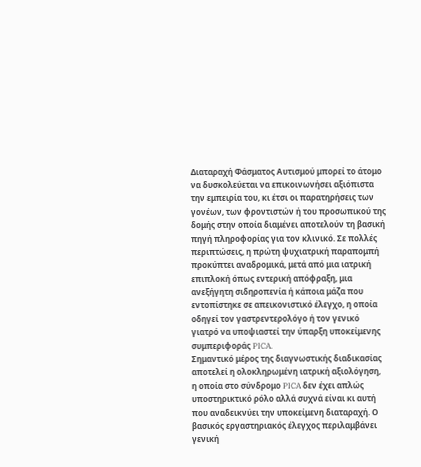Διαταραχή Φάσματος Αυτισμού μπορεί το άτομο να δυσκολεύεται να επικοινωνήσει αξιόπιστα την εμπειρία του, κι έτσι οι παρατηρήσεις των γονέων, των φροντιστών ή του προσωπικού της δομής στην οποία διαμένει αποτελούν τη βασική πηγή πληροφορίας για τον κλινικό. Σε πολλές περιπτώσεις, η πρώτη ψυχιατρική παραπομπή προκύπτει αναδρομικά, μετά από μια ιατρική επιπλοκή όπως εντερική απόφραξη, μια ανεξήγητη σιδηροπενία ή κάποια μάζα που εντοπίστηκε σε απεικονιστικό έλεγχο, η οποία οδηγεί τον γαστρεντερολόγο ή τον γενικό γιατρό να υποψιαστεί την ύπαρξη υποκείμενης συμπεριφοράς PICA.
Σημαντικό μέρος της διαγνωστικής διαδικασίας αποτελεί η ολοκληρωμένη ιατρική αξιολόγηση, η οποία στο σύνδρομο PICA δεν έχει απλώς υποστηρικτικό ρόλο αλλά συχνά είναι κι αυτή που αναδεικνύει την υποκείμενη διαταραχή. Ο βασικός εργαστηριακός έλεγχος περιλαμβάνει γενική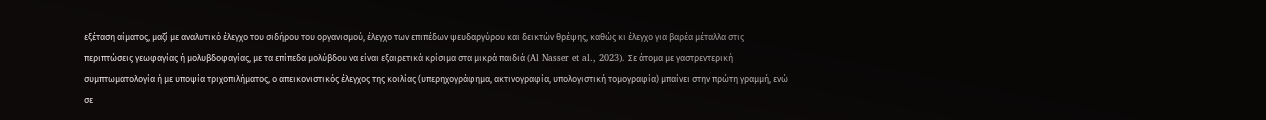εξέταση αίματος, μαζί με αναλυτικό έλεγχο του σιδήρου του οργανισμού, έλεγχο των επιπέδων ψευδαργύρου και δεικτών θρέψης, καθώς κι έλεγχο για βαρέα μέταλλα στις περιπτώσεις γεωφαγίας ή μολυβδοφαγίας, με τα επίπεδα μολύβδου να είναι εξαιρετικά κρίσιμα στα μικρά παιδιά (Al Nasser et al., 2023). Σε άτομα με γαστρεντερική συμπτωματολογία ή με υποψία τριχοπιλήματος, ο απεικονιστικός έλεγχος της κοιλίας (υπερηχογράφημα, ακτινογραφία, υπολογιστική τομογραφία) μπαίνει στην πρώτη γραμμή, ενώ σε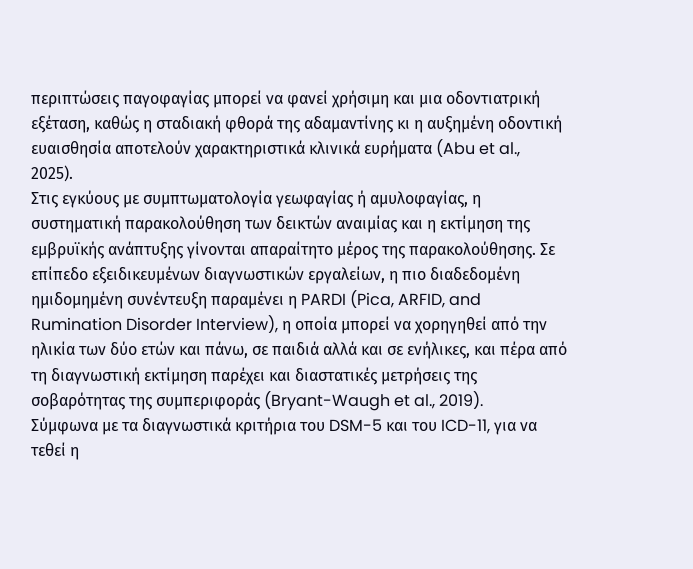περιπτώσεις παγοφαγίας μπορεί να φανεί χρήσιμη και μια οδοντιατρική εξέταση, καθώς η σταδιακή φθορά της αδαμαντίνης κι η αυξημένη οδοντική ευαισθησία αποτελούν χαρακτηριστικά κλινικά ευρήματα (Abu et al., 2025).
Στις εγκύους με συμπτωματολογία γεωφαγίας ή αμυλοφαγίας, η συστηματική παρακολούθηση των δεικτών αναιμίας και η εκτίμηση της εμβρυϊκής ανάπτυξης γίνονται απαραίτητο μέρος της παρακολούθησης. Σε επίπεδο εξειδικευμένων διαγνωστικών εργαλείων, η πιο διαδεδομένη ημιδομημένη συνέντευξη παραμένει η PARDI (Pica, ARFID, and Rumination Disorder Interview), η οποία μπορεί να χορηγηθεί από την ηλικία των δύο ετών και πάνω, σε παιδιά αλλά και σε ενήλικες, και πέρα από τη διαγνωστική εκτίμηση παρέχει και διαστατικές μετρήσεις της σοβαρότητας της συμπεριφοράς (Bryant-Waugh et al., 2019).
Σύμφωνα με τα διαγνωστικά κριτήρια του DSM-5 και του ICD-11, για να τεθεί η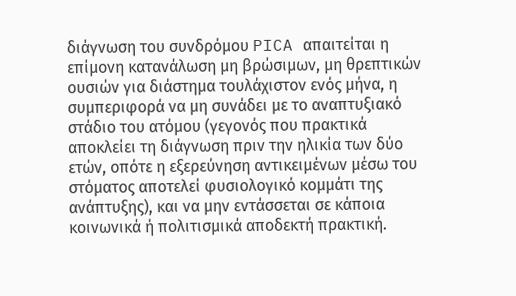διάγνωση του συνδρόμου PICA απαιτείται η επίμονη κατανάλωση μη βρώσιμων, μη θρεπτικών ουσιών για διάστημα τουλάχιστον ενός μήνα, η συμπεριφορά να μη συνάδει με το αναπτυξιακό στάδιο του ατόμου (γεγονός που πρακτικά αποκλείει τη διάγνωση πριν την ηλικία των δύο ετών, οπότε η εξερεύνηση αντικειμένων μέσω του στόματος αποτελεί φυσιολογικό κομμάτι της ανάπτυξης), και να μην εντάσσεται σε κάποια κοινωνικά ή πολιτισμικά αποδεκτή πρακτική.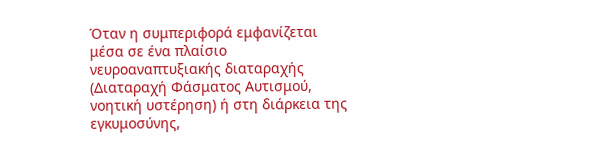Όταν η συμπεριφορά εμφανίζεται μέσα σε ένα πλαίσιο νευροαναπτυξιακής διαταραχής (Διαταραχή Φάσματος Αυτισμού, νοητική υστέρηση) ή στη διάρκεια της εγκυμοσύνης,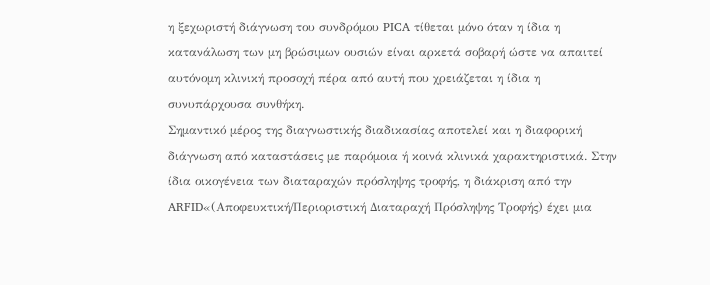η ξεχωριστή διάγνωση του συνδρόμου PICA τίθεται μόνο όταν η ίδια η κατανάλωση των μη βρώσιμων ουσιών είναι αρκετά σοβαρή ώστε να απαιτεί αυτόνομη κλινική προσοχή πέρα από αυτή που χρειάζεται η ίδια η συνυπάρχουσα συνθήκη.
Σημαντικό μέρος της διαγνωστικής διαδικασίας αποτελεί και η διαφορική διάγνωση από καταστάσεις με παρόμοια ή κοινά κλινικά χαρακτηριστικά. Στην ίδια οικογένεια των διαταραχών πρόσληψης τροφής, η διάκριση από την ARFID«(Αποφευκτική/Περιοριστική Διαταραχή Πρόσληψης Τροφής) έχει μια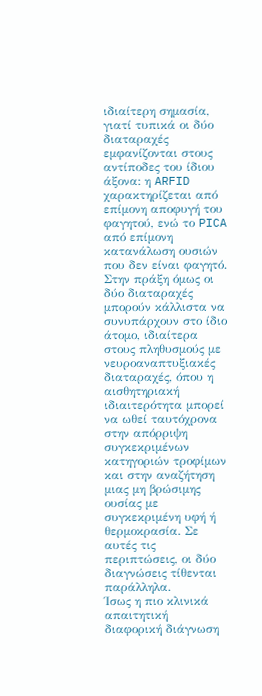ιδιαίτερη σημασία, γιατί τυπικά οι δύο διαταραχές εμφανίζονται στους αντίποδες του ίδιου άξονα: η ARFID χαρακτηρίζεται από επίμονη αποφυγή του φαγητού, ενώ το PICA από επίμονη κατανάλωση ουσιών που δεν είναι φαγητό. Στην πράξη όμως οι δύο διαταραχές μπορούν κάλλιστα να συνυπάρχουν στο ίδιο άτομο, ιδιαίτερα στους πληθυσμούς με νευροαναπτυξιακές διαταραχές, όπου η αισθητηριακή ιδιαιτερότητα μπορεί να ωθεί ταυτόχρονα στην απόρριψη συγκεκριμένων κατηγοριών τροφίμων και στην αναζήτηση μιας μη βρώσιμης ουσίας με συγκεκριμένη υφή ή θερμοκρασία. Σε αυτές τις περιπτώσεις, οι δύο διαγνώσεις τίθενται παράλληλα.
Ίσως η πιο κλινικά απαιτητική διαφορική διάγνωση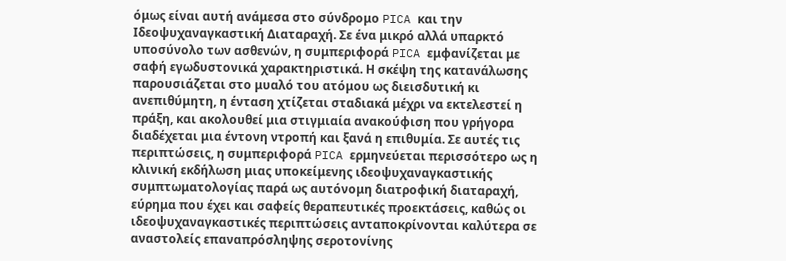όμως είναι αυτή ανάμεσα στο σύνδρομο PICA και την Ιδεοψυχαναγκαστική Διαταραχή. Σε ένα μικρό αλλά υπαρκτό υποσύνολο των ασθενών, η συμπεριφορά PICA εμφανίζεται με σαφή εγωδυστονικά χαρακτηριστικά. Η σκέψη της κατανάλωσης παρουσιάζεται στο μυαλό του ατόμου ως διεισδυτική κι ανεπιθύμητη, η ένταση χτίζεται σταδιακά μέχρι να εκτελεστεί η πράξη, και ακολουθεί μια στιγμιαία ανακούφιση που γρήγορα διαδέχεται μια έντονη ντροπή και ξανά η επιθυμία. Σε αυτές τις περιπτώσεις, η συμπεριφορά PICA ερμηνεύεται περισσότερο ως η κλινική εκδήλωση μιας υποκείμενης ιδεοψυχαναγκαστικής συμπτωματολογίας παρά ως αυτόνομη διατροφική διαταραχή, εύρημα που έχει και σαφείς θεραπευτικές προεκτάσεις, καθώς οι ιδεοψυχαναγκαστικές περιπτώσεις ανταποκρίνονται καλύτερα σε αναστολείς επαναπρόσληψης σεροτονίνης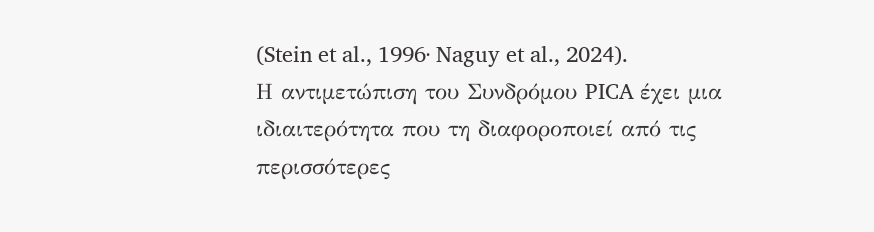(Stein et al., 1996· Naguy et al., 2024).
Η αντιμετώπιση του Συνδρόμου PICA έχει μια ιδιαιτερότητα που τη διαφοροποιεί από τις περισσότερες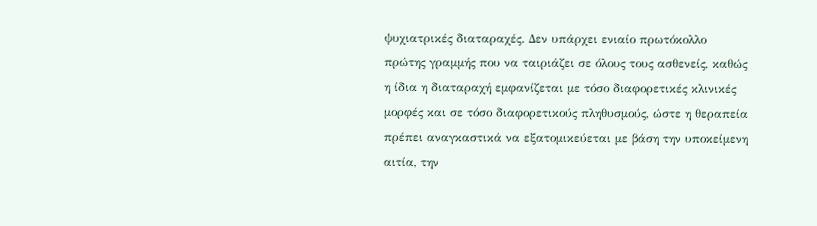ψυχιατρικές διαταραχές. Δεν υπάρχει ενιαίο πρωτόκολλο πρώτης γραμμής που να ταιριάζει σε όλους τους ασθενείς, καθώς η ίδια η διαταραχή εμφανίζεται με τόσο διαφορετικές κλινικές μορφές και σε τόσο διαφορετικούς πληθυσμούς, ώστε η θεραπεία πρέπει αναγκαστικά να εξατομικεύεται με βάση την υποκείμενη αιτία, την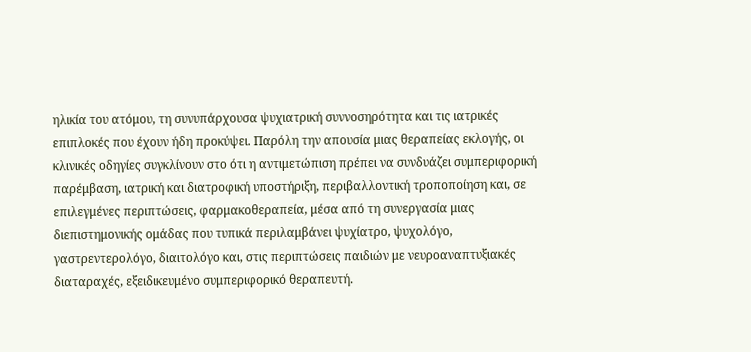ηλικία του ατόμου, τη συνυπάρχουσα ψυχιατρική συννοσηρότητα και τις ιατρικές επιπλοκές που έχουν ήδη προκύψει. Παρόλη την απουσία μιας θεραπείας εκλογής, οι κλινικές οδηγίες συγκλίνουν στο ότι η αντιμετώπιση πρέπει να συνδυάζει συμπεριφορική παρέμβαση, ιατρική και διατροφική υποστήριξη, περιβαλλοντική τροποποίηση και, σε επιλεγμένες περιπτώσεις, φαρμακοθεραπεία, μέσα από τη συνεργασία μιας διεπιστημονικής ομάδας που τυπικά περιλαμβάνει ψυχίατρο, ψυχολόγο, γαστρεντερολόγο, διαιτολόγο και, στις περιπτώσεις παιδιών με νευροαναπτυξιακές διαταραχές, εξειδικευμένο συμπεριφορικό θεραπευτή.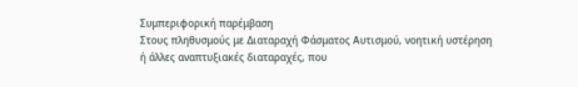Συμπεριφορική παρέμβαση
Στους πληθυσμούς με Διαταραχή Φάσματος Αυτισμού, νοητική υστέρηση ή άλλες αναπτυξιακές διαταραχές, που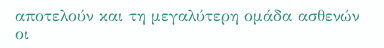αποτελούν και τη μεγαλύτερη ομάδα ασθενών οι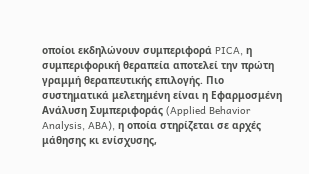οποίοι εκδηλώνουν συμπεριφορά PICA, η συμπεριφορική θεραπεία αποτελεί την πρώτη γραμμή θεραπευτικής επιλογής. Πιο συστηματικά μελετημένη είναι η Εφαρμοσμένη Ανάλυση Συμπεριφοράς (Applied Behavior Analysis, ABA), η οποία στηρίζεται σε αρχές μάθησης κι ενίσχυσης,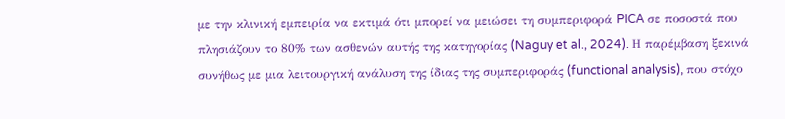με την κλινική εμπειρία να εκτιμά ότι μπορεί να μειώσει τη συμπεριφορά PICA σε ποσοστά που πλησιάζουν το 80% των ασθενών αυτής της κατηγορίας (Naguy et al., 2024). Η παρέμβαση ξεκινά συνήθως με μια λειτουργική ανάλυση της ίδιας της συμπεριφοράς (functional analysis), που στόχο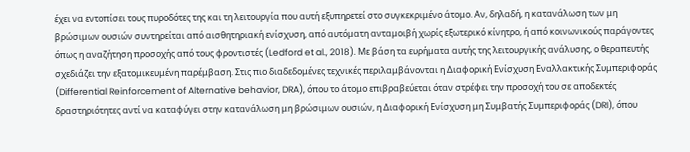έχει να εντοπίσει τους πυροδότες της και τη λειτουργία που αυτή εξυπηρετεί στο συγκεκριμένο άτομο. Αν, δηλαδή, η κατανάλωση των μη βρώσιμων ουσιών συντηρείται από αισθητηριακή ενίσχυση, από αυτόματη ανταμοιβή χωρίς εξωτερικό κίνητρο, ή από κοινωνικούς παράγοντες όπως η αναζήτηση προσοχής από τους φροντιστές (Ledford et al., 2018). Με βάση τα ευρήματα αυτής της λειτουργικής ανάλυσης, ο θεραπευτής σχεδιάζει την εξατομικευμένη παρέμβαση. Στις πιο διαδεδομένες τεχνικές περιλαμβάνονται η Διαφορική Ενίσχυση Εναλλακτικής Συμπεριφοράς (Differential Reinforcement of Alternative behavior, DRA), όπου το άτομο επιβραβεύεται όταν στρέφει την προσοχή του σε αποδεκτές δραστηριότητες αντί να καταφύγει στην κατανάλωση μη βρώσιμων ουσιών, η Διαφορική Ενίσχυση μη Συμβατής Συμπεριφοράς (DRI), όπου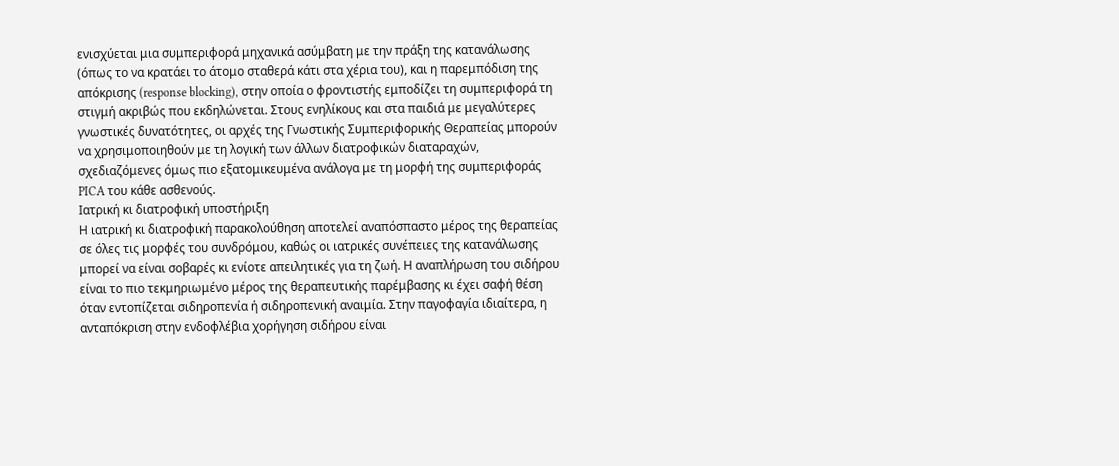ενισχύεται μια συμπεριφορά μηχανικά ασύμβατη με την πράξη της κατανάλωσης (όπως το να κρατάει το άτομο σταθερά κάτι στα χέρια του), και η παρεμπόδιση της απόκρισης (response blocking), στην οποία ο φροντιστής εμποδίζει τη συμπεριφορά τη στιγμή ακριβώς που εκδηλώνεται. Στους ενηλίκους και στα παιδιά με μεγαλύτερες γνωστικές δυνατότητες, οι αρχές της Γνωστικής Συμπεριφορικής Θεραπείας μπορούν να χρησιμοποιηθούν με τη λογική των άλλων διατροφικών διαταραχών, σχεδιαζόμενες όμως πιο εξατομικευμένα ανάλογα με τη μορφή της συμπεριφοράς PICA του κάθε ασθενούς.
Ιατρική κι διατροφική υποστήριξη
Η ιατρική κι διατροφική παρακολούθηση αποτελεί αναπόσπαστο μέρος της θεραπείας σε όλες τις μορφές του συνδρόμου, καθώς οι ιατρικές συνέπειες της κατανάλωσης μπορεί να είναι σοβαρές κι ενίοτε απειλητικές για τη ζωή. Η αναπλήρωση του σιδήρου είναι το πιο τεκμηριωμένο μέρος της θεραπευτικής παρέμβασης κι έχει σαφή θέση όταν εντοπίζεται σιδηροπενία ή σιδηροπενική αναιμία. Στην παγοφαγία ιδιαίτερα, η ανταπόκριση στην ενδοφλέβια χορήγηση σιδήρου είναι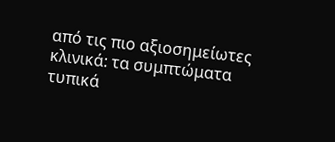από τις πιο αξιοσημείωτες κλινικά: τα συμπτώματα τυπικά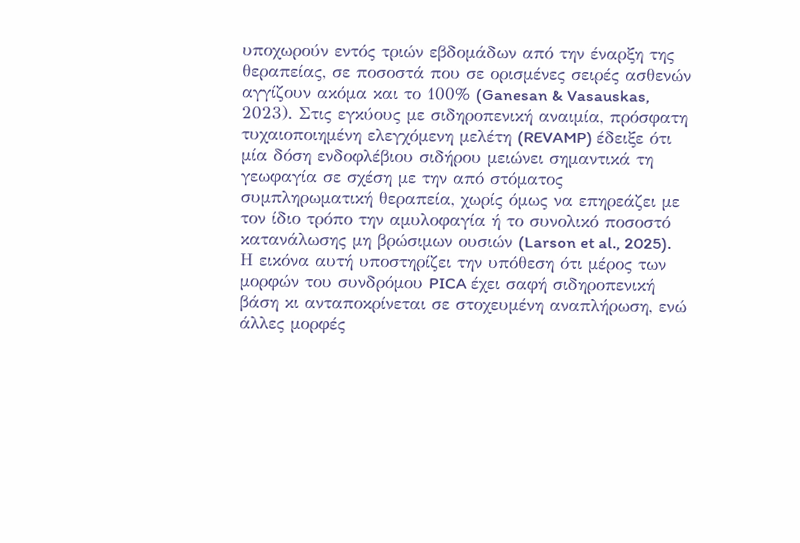υποχωρούν εντός τριών εβδομάδων από την έναρξη της θεραπείας, σε ποσοστά που σε ορισμένες σειρές ασθενών αγγίζουν ακόμα και το 100% (Ganesan & Vasauskas, 2023). Στις εγκύους με σιδηροπενική αναιμία, πρόσφατη τυχαιοποιημένη ελεγχόμενη μελέτη (REVAMP) έδειξε ότι μία δόση ενδοφλέβιου σιδήρου μειώνει σημαντικά τη γεωφαγία σε σχέση με την από στόματος συμπληρωματική θεραπεία, χωρίς όμως να επηρεάζει με τον ίδιο τρόπο την αμυλοφαγία ή το συνολικό ποσοστό κατανάλωσης μη βρώσιμων ουσιών (Larson et al., 2025).
Η εικόνα αυτή υποστηρίζει την υπόθεση ότι μέρος των μορφών του συνδρόμου PICA έχει σαφή σιδηροπενική βάση κι ανταποκρίνεται σε στοχευμένη αναπλήρωση, ενώ άλλες μορφές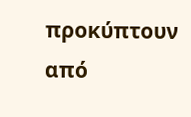προκύπτουν από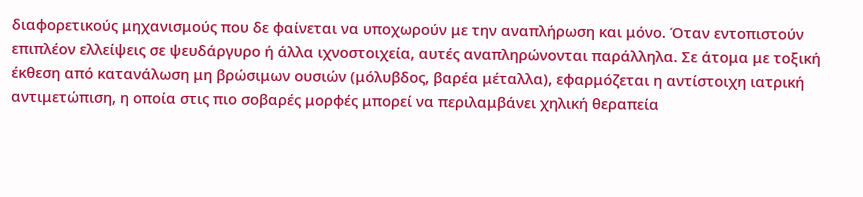διαφορετικούς μηχανισμούς που δε φαίνεται να υποχωρούν με την αναπλήρωση και μόνο. Όταν εντοπιστούν επιπλέον ελλείψεις σε ψευδάργυρο ή άλλα ιχνοστοιχεία, αυτές αναπληρώνονται παράλληλα. Σε άτομα με τοξική έκθεση από κατανάλωση μη βρώσιμων ουσιών (μόλυβδος, βαρέα μέταλλα), εφαρμόζεται η αντίστοιχη ιατρική αντιμετώπιση, η οποία στις πιο σοβαρές μορφές μπορεί να περιλαμβάνει χηλική θεραπεία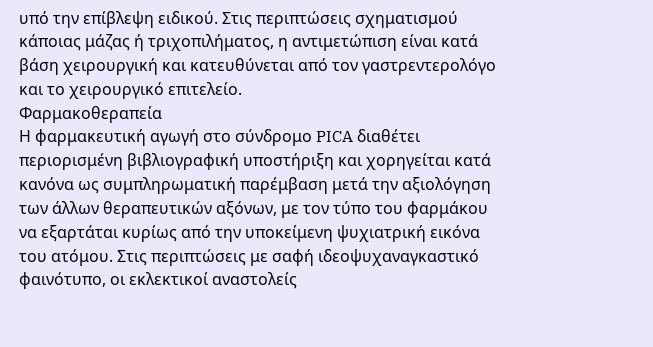υπό την επίβλεψη ειδικού. Στις περιπτώσεις σχηματισμού κάποιας μάζας ή τριχοπιλήματος, η αντιμετώπιση είναι κατά βάση χειρουργική και κατευθύνεται από τον γαστρεντερολόγο και το χειρουργικό επιτελείο.
Φαρμακοθεραπεία
Η φαρμακευτική αγωγή στο σύνδρομο PICA διαθέτει περιορισμένη βιβλιογραφική υποστήριξη και χορηγείται κατά κανόνα ως συμπληρωματική παρέμβαση μετά την αξιολόγηση των άλλων θεραπευτικών αξόνων, με τον τύπο του φαρμάκου να εξαρτάται κυρίως από την υποκείμενη ψυχιατρική εικόνα του ατόμου. Στις περιπτώσεις με σαφή ιδεοψυχαναγκαστικό φαινότυπο, οι εκλεκτικοί αναστολείς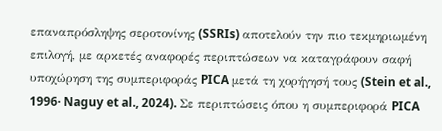επαναπρόσληψης σεροτονίνης (SSRIs) αποτελούν την πιο τεκμηριωμένη επιλογή, με αρκετές αναφορές περιπτώσεων να καταγράφουν σαφή υποχώρηση της συμπεριφοράς PICA μετά τη χορήγησή τους (Stein et al., 1996· Naguy et al., 2024). Σε περιπτώσεις όπου η συμπεριφορά PICA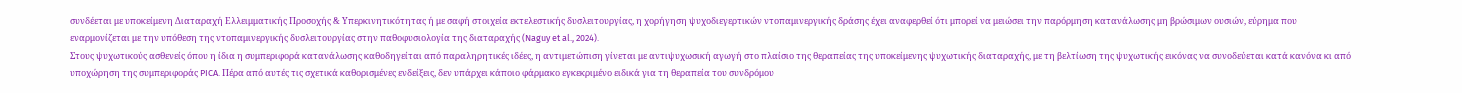συνδέεται με υποκείμενη Διαταραχή Ελλειμματικής Προσοχής & Υπερκινητικότητας ή με σαφή στοιχεία εκτελεστικής δυσλειτουργίας, η χορήγηση ψυχοδιεγερτικών ντοπαμινεργικής δράσης έχει αναφερθεί ότι μπορεί να μειώσει την παρόρμηση κατανάλωσης μη βρώσιμων ουσιών, εύρημα που εναρμονίζεται με την υπόθεση της ντοπαμινεργικής δυσλειτουργίας στην παθοφυσιολογία της διαταραχής (Naguy et al., 2024).
Στους ψυχωτικούς ασθενείς όπου η ίδια η συμπεριφορά κατανάλωσης καθοδηγείται από παραληρητικές ιδέες, η αντιμετώπιση γίνεται με αντιψυχωσική αγωγή στο πλαίσιο της θεραπείας της υποκείμενης ψυχωτικής διαταραχής, με τη βελτίωση της ψυχωτικής εικόνας να συνοδεύεται κατά κανόνα κι από υποχώρηση της συμπεριφοράς PICA. Πέρα από αυτές τις σχετικά καθορισμένες ενδείξεις, δεν υπάρχει κάποιο φάρμακο εγκεκριμένο ειδικά για τη θεραπεία του συνδρόμου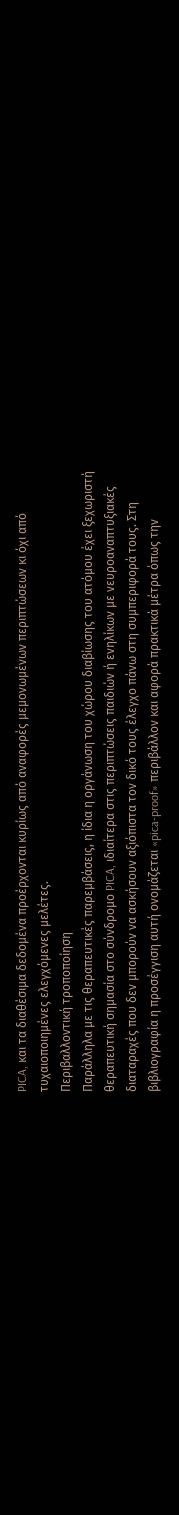PICA, και τα διαθέσιμα δεδομένα προέρχονται κυρίως από αναφορές μεμονωμένων περιπτώσεων κι όχι από τυχαιοποιημένες ελεγχόμενες μελέτες.
Περιβαλλοντική τροποποίηση
Παράλληλα με τις θεραπευτικές παρεμβάσεις, η ίδια η οργάνωση του χώρου διαβίωσης του ατόμου έχει ξεχωριστή θεραπευτική σημασία στο σύνδρομο PICA, ιδιαίτερα στις περιπτώσεις παιδιών ή ενηλίκων με νευροαναπτυξιακές διαταραχές που δεν μπορούν να ασκήσουν αξιόπιστα τον δικό τους έλεγχο πάνω στη συμπεριφορά τους. Στη βιβλιογραφία η προσέγγιση αυτή ονομάζεται «pica-proof» περιβάλλον και αφορά πρακτικά μέτρα όπως την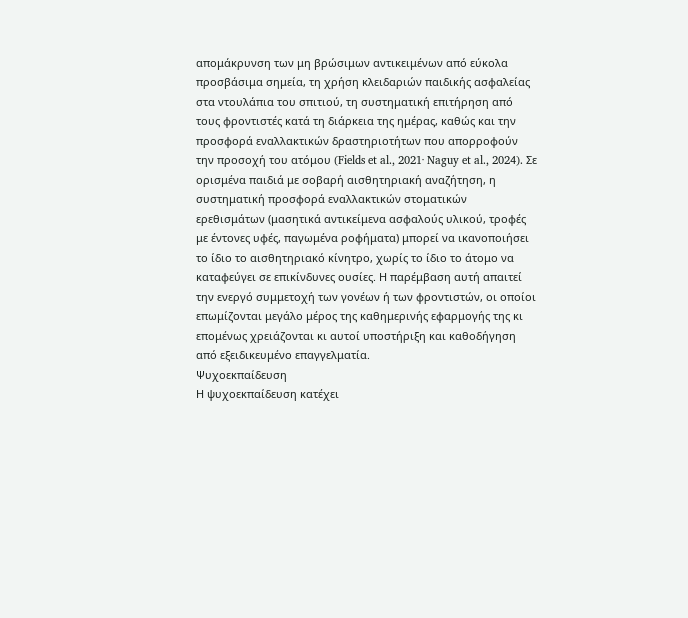απομάκρυνση των μη βρώσιμων αντικειμένων από εύκολα προσβάσιμα σημεία, τη χρήση κλειδαριών παιδικής ασφαλείας στα ντουλάπια του σπιτιού, τη συστηματική επιτήρηση από τους φροντιστές κατά τη διάρκεια της ημέρας, καθώς και την προσφορά εναλλακτικών δραστηριοτήτων που απορροφούν την προσοχή του ατόμου (Fields et al., 2021· Naguy et al., 2024). Σε ορισμένα παιδιά με σοβαρή αισθητηριακή αναζήτηση, η συστηματική προσφορά εναλλακτικών στοματικών ερεθισμάτων (μασητικά αντικείμενα ασφαλούς υλικού, τροφές με έντονες υφές, παγωμένα ροφήματα) μπορεί να ικανοποιήσει το ίδιο το αισθητηριακό κίνητρο, χωρίς το ίδιο το άτομο να καταφεύγει σε επικίνδυνες ουσίες. Η παρέμβαση αυτή απαιτεί την ενεργό συμμετοχή των γονέων ή των φροντιστών, οι οποίοι επωμίζονται μεγάλο μέρος της καθημερινής εφαρμογής της κι επομένως χρειάζονται κι αυτοί υποστήριξη και καθοδήγηση από εξειδικευμένο επαγγελματία.
Ψυχοεκπαίδευση
Η ψυχοεκπαίδευση κατέχει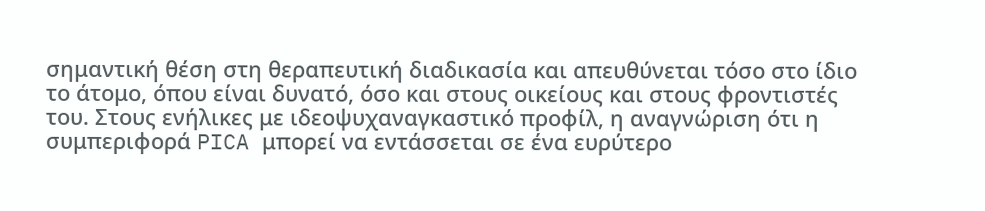σημαντική θέση στη θεραπευτική διαδικασία και απευθύνεται τόσο στο ίδιο το άτομο, όπου είναι δυνατό, όσο και στους οικείους και στους φροντιστές του. Στους ενήλικες με ιδεοψυχαναγκαστικό προφίλ, η αναγνώριση ότι η συμπεριφορά PICA μπορεί να εντάσσεται σε ένα ευρύτερο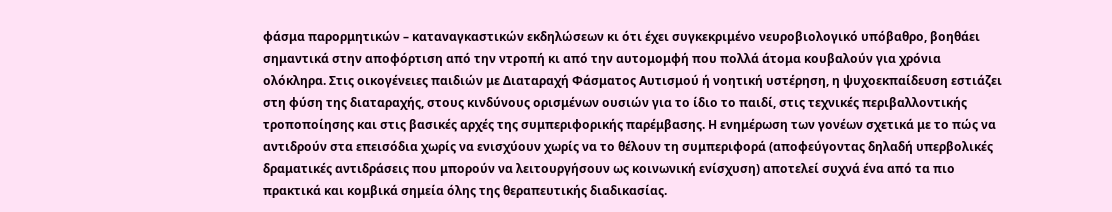φάσμα παρορμητικών – καταναγκαστικών εκδηλώσεων κι ότι έχει συγκεκριμένο νευροβιολογικό υπόβαθρο, βοηθάει σημαντικά στην αποφόρτιση από την ντροπή κι από την αυτομομφή που πολλά άτομα κουβαλούν για χρόνια ολόκληρα. Στις οικογένειες παιδιών με Διαταραχή Φάσματος Αυτισμού ή νοητική υστέρηση, η ψυχοεκπαίδευση εστιάζει στη φύση της διαταραχής, στους κινδύνους ορισμένων ουσιών για το ίδιο το παιδί, στις τεχνικές περιβαλλοντικής τροποποίησης και στις βασικές αρχές της συμπεριφορικής παρέμβασης. Η ενημέρωση των γονέων σχετικά με το πώς να αντιδρούν στα επεισόδια χωρίς να ενισχύουν χωρίς να το θέλουν τη συμπεριφορά (αποφεύγοντας δηλαδή υπερβολικές δραματικές αντιδράσεις που μπορούν να λειτουργήσουν ως κοινωνική ενίσχυση) αποτελεί συχνά ένα από τα πιο πρακτικά και κομβικά σημεία όλης της θεραπευτικής διαδικασίας.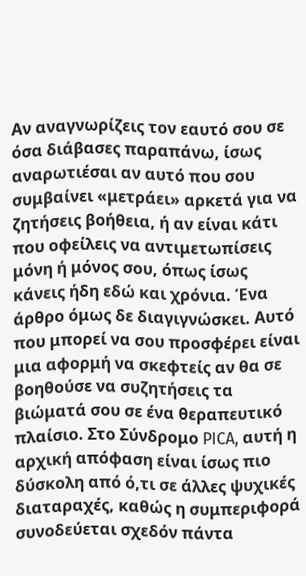Αν αναγνωρίζεις τον εαυτό σου σε όσα διάβασες παραπάνω, ίσως αναρωτιέσαι αν αυτό που σου συμβαίνει «μετράει» αρκετά για να ζητήσεις βοήθεια, ή αν είναι κάτι που οφείλεις να αντιμετωπίσεις μόνη ή μόνος σου, όπως ίσως κάνεις ήδη εδώ και χρόνια. Ένα άρθρο όμως δε διαγιγνώσκει. Αυτό που μπορεί να σου προσφέρει είναι μια αφορμή να σκεφτείς αν θα σε βοηθούσε να συζητήσεις τα βιώματά σου σε ένα θεραπευτικό πλαίσιο. Στο Σύνδρομο PICA, αυτή η αρχική απόφαση είναι ίσως πιο δύσκολη από ό,τι σε άλλες ψυχικές διαταραχές, καθώς η συμπεριφορά συνοδεύεται σχεδόν πάντα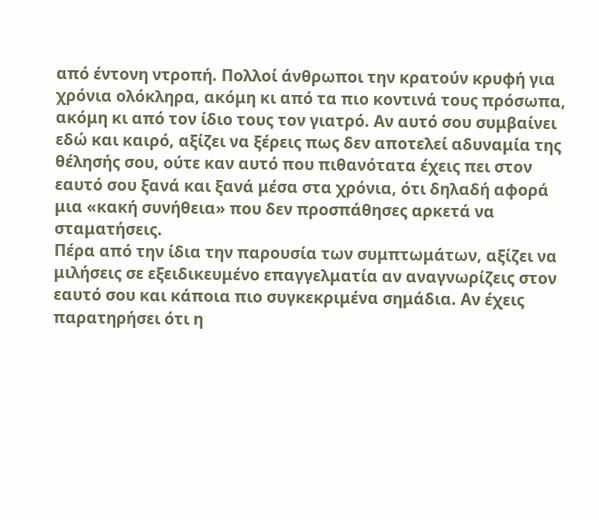από έντονη ντροπή. Πολλοί άνθρωποι την κρατούν κρυφή για χρόνια ολόκληρα, ακόμη κι από τα πιο κοντινά τους πρόσωπα, ακόμη κι από τον ίδιο τους τον γιατρό. Αν αυτό σου συμβαίνει εδώ και καιρό, αξίζει να ξέρεις πως δεν αποτελεί αδυναμία της θέλησής σου, ούτε καν αυτό που πιθανότατα έχεις πει στον εαυτό σου ξανά και ξανά μέσα στα χρόνια, ότι δηλαδή αφορά μια «κακή συνήθεια» που δεν προσπάθησες αρκετά να σταματήσεις.
Πέρα από την ίδια την παρουσία των συμπτωμάτων, αξίζει να μιλήσεις σε εξειδικευμένο επαγγελματία αν αναγνωρίζεις στον εαυτό σου και κάποια πιο συγκεκριμένα σημάδια. Αν έχεις παρατηρήσει ότι η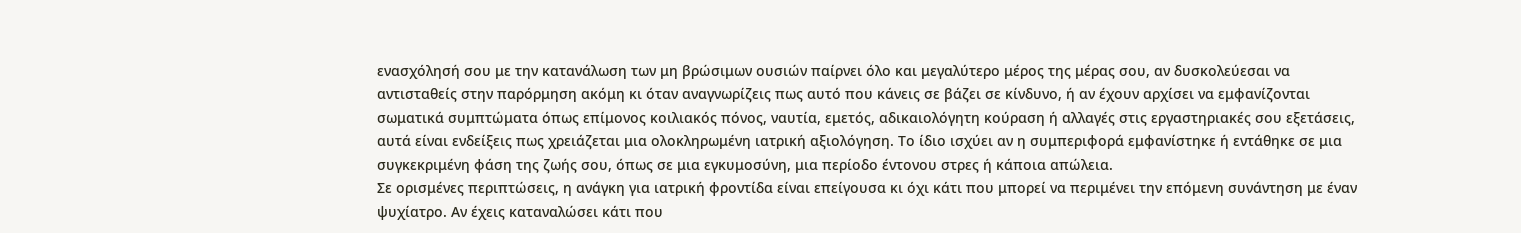ενασχόλησή σου με την κατανάλωση των μη βρώσιμων ουσιών παίρνει όλο και μεγαλύτερο μέρος της μέρας σου, αν δυσκολεύεσαι να αντισταθείς στην παρόρμηση ακόμη κι όταν αναγνωρίζεις πως αυτό που κάνεις σε βάζει σε κίνδυνο, ή αν έχουν αρχίσει να εμφανίζονται σωματικά συμπτώματα όπως επίμονος κοιλιακός πόνος, ναυτία, εμετός, αδικαιολόγητη κούραση ή αλλαγές στις εργαστηριακές σου εξετάσεις, αυτά είναι ενδείξεις πως χρειάζεται μια ολοκληρωμένη ιατρική αξιολόγηση. Το ίδιο ισχύει αν η συμπεριφορά εμφανίστηκε ή εντάθηκε σε μια συγκεκριμένη φάση της ζωής σου, όπως σε μια εγκυμοσύνη, μια περίοδο έντονου στρες ή κάποια απώλεια.
Σε ορισμένες περιπτώσεις, η ανάγκη για ιατρική φροντίδα είναι επείγουσα κι όχι κάτι που μπορεί να περιμένει την επόμενη συνάντηση με έναν ψυχίατρο. Αν έχεις καταναλώσει κάτι που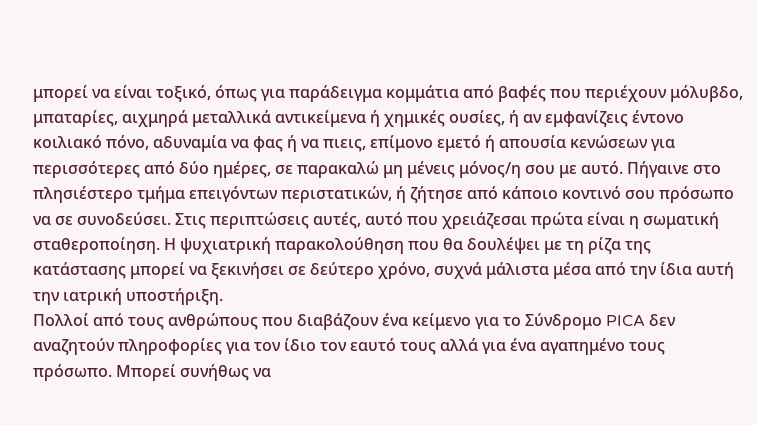μπορεί να είναι τοξικό, όπως για παράδειγμα κομμάτια από βαφές που περιέχουν μόλυβδο, μπαταρίες, αιχμηρά μεταλλικά αντικείμενα ή χημικές ουσίες, ή αν εμφανίζεις έντονο κοιλιακό πόνο, αδυναμία να φας ή να πιεις, επίμονο εμετό ή απουσία κενώσεων για περισσότερες από δύο ημέρες, σε παρακαλώ μη μένεις μόνος/η σου με αυτό. Πήγαινε στο πλησιέστερο τμήμα επειγόντων περιστατικών, ή ζήτησε από κάποιο κοντινό σου πρόσωπο να σε συνοδεύσει. Στις περιπτώσεις αυτές, αυτό που χρειάζεσαι πρώτα είναι η σωματική σταθεροποίηση. Η ψυχιατρική παρακολούθηση που θα δουλέψει με τη ρίζα της κατάστασης μπορεί να ξεκινήσει σε δεύτερο χρόνο, συχνά μάλιστα μέσα από την ίδια αυτή την ιατρική υποστήριξη.
Πολλοί από τους ανθρώπους που διαβάζουν ένα κείμενο για το Σύνδρομο PICA δεν αναζητούν πληροφορίες για τον ίδιο τον εαυτό τους αλλά για ένα αγαπημένο τους πρόσωπο. Μπορεί συνήθως να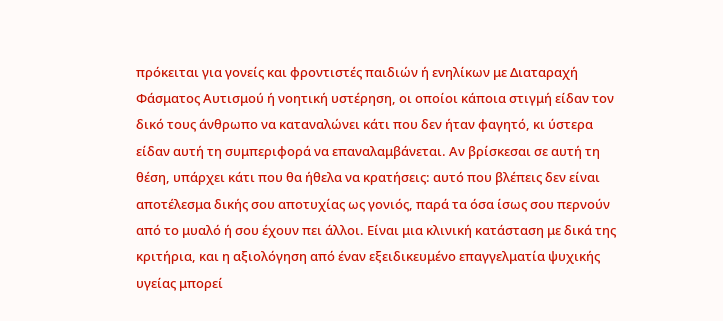πρόκειται για γονείς και φροντιστές παιδιών ή ενηλίκων με Διαταραχή Φάσματος Αυτισμού ή νοητική υστέρηση, οι οποίοι κάποια στιγμή είδαν τον δικό τους άνθρωπο να καταναλώνει κάτι που δεν ήταν φαγητό, κι ύστερα είδαν αυτή τη συμπεριφορά να επαναλαμβάνεται. Αν βρίσκεσαι σε αυτή τη θέση, υπάρχει κάτι που θα ήθελα να κρατήσεις: αυτό που βλέπεις δεν είναι αποτέλεσμα δικής σου αποτυχίας ως γονιός, παρά τα όσα ίσως σου περνούν από το μυαλό ή σου έχουν πει άλλοι. Είναι μια κλινική κατάσταση με δικά της κριτήρια, και η αξιολόγηση από έναν εξειδικευμένο επαγγελματία ψυχικής υγείας μπορεί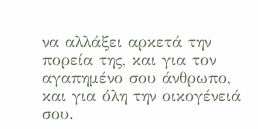να αλλάξει αρκετά την πορεία της, και για τον αγαπημένο σου άνθρωπο, και για όλη την οικογένειά σου.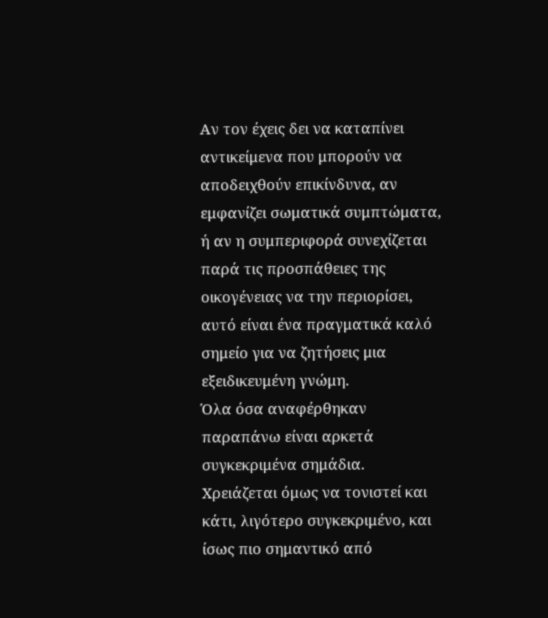Αν τον έχεις δει να καταπίνει αντικείμενα που μπορούν να αποδειχθούν επικίνδυνα, αν εμφανίζει σωματικά συμπτώματα, ή αν η συμπεριφορά συνεχίζεται παρά τις προσπάθειες της οικογένειας να την περιορίσει, αυτό είναι ένα πραγματικά καλό σημείο για να ζητήσεις μια εξειδικευμένη γνώμη.
Όλα όσα αναφέρθηκαν παραπάνω είναι αρκετά συγκεκριμένα σημάδια. Χρειάζεται όμως να τονιστεί και κάτι, λιγότερο συγκεκριμένο, και ίσως πιο σημαντικό από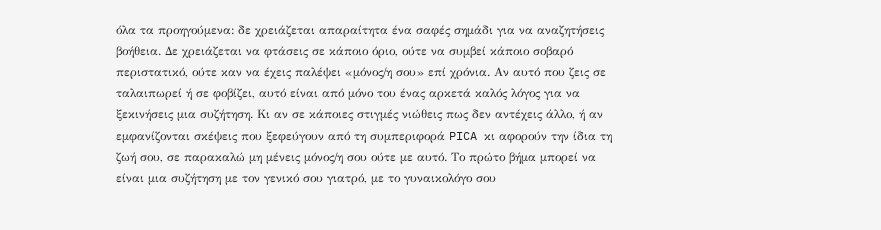όλα τα προηγούμενα: δε χρειάζεται απαραίτητα ένα σαφές σημάδι για να αναζητήσεις βοήθεια. Δε χρειάζεται να φτάσεις σε κάποιο όριο, ούτε να συμβεί κάποιο σοβαρό περιστατικό, ούτε καν να έχεις παλέψει «μόνος/η σου» επί χρόνια. Αν αυτό που ζεις σε ταλαιπωρεί ή σε φοβίζει, αυτό είναι από μόνο του ένας αρκετά καλός λόγος για να ξεκινήσεις μια συζήτηση. Κι αν σε κάποιες στιγμές νιώθεις πως δεν αντέχεις άλλο, ή αν εμφανίζονται σκέψεις που ξεφεύγουν από τη συμπεριφορά PICA κι αφορούν την ίδια τη ζωή σου, σε παρακαλώ μη μένεις μόνος/η σου ούτε με αυτό. Το πρώτο βήμα μπορεί να είναι μια συζήτηση με τον γενικό σου γιατρό, με το γυναικολόγο σου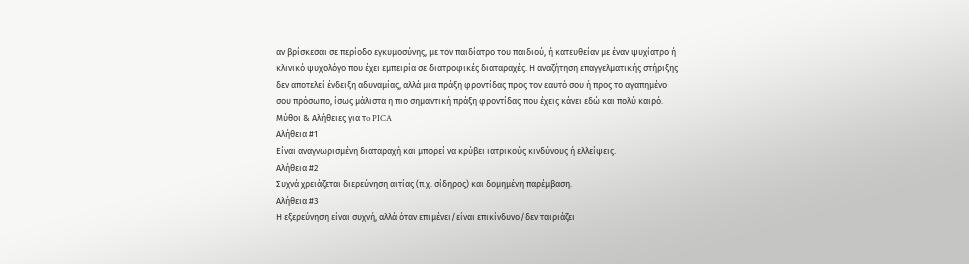αν βρίσκεσαι σε περίοδο εγκυμοσύνης, με τον παιδίατρο του παιδιού, ή κατευθείαν με έναν ψυχίατρο ή κλινικό ψυχολόγο που έχει εμπειρία σε διατροφικές διαταραχές. Η αναζήτηση επαγγελματικής στήριξης δεν αποτελεί ένδειξη αδυναμίας, αλλά μια πράξη φροντίδας προς τον εαυτό σου ή προς το αγαπημένο σου πρόσωπο, ίσως μάλιστα η πιο σημαντική πράξη φροντίδας που έχεις κάνει εδώ και πολύ καιρό.
Μύθοι & Αλήθειες για τo PICA
Αλήθεια #1
Είναι αναγνωρισμένη διαταραχή και μπορεί να κρύβει ιατρικούς κινδύνους ή ελλείψεις.
Αλήθεια #2
Συχνά χρειάζεται διερεύνηση αιτίας (π.χ. σίδηρος) και δομημένη παρέμβαση.
Αλήθεια #3
Η εξερεύνηση είναι συχνή, αλλά όταν επιμένει/είναι επικίνδυνο/δεν ταιριάζει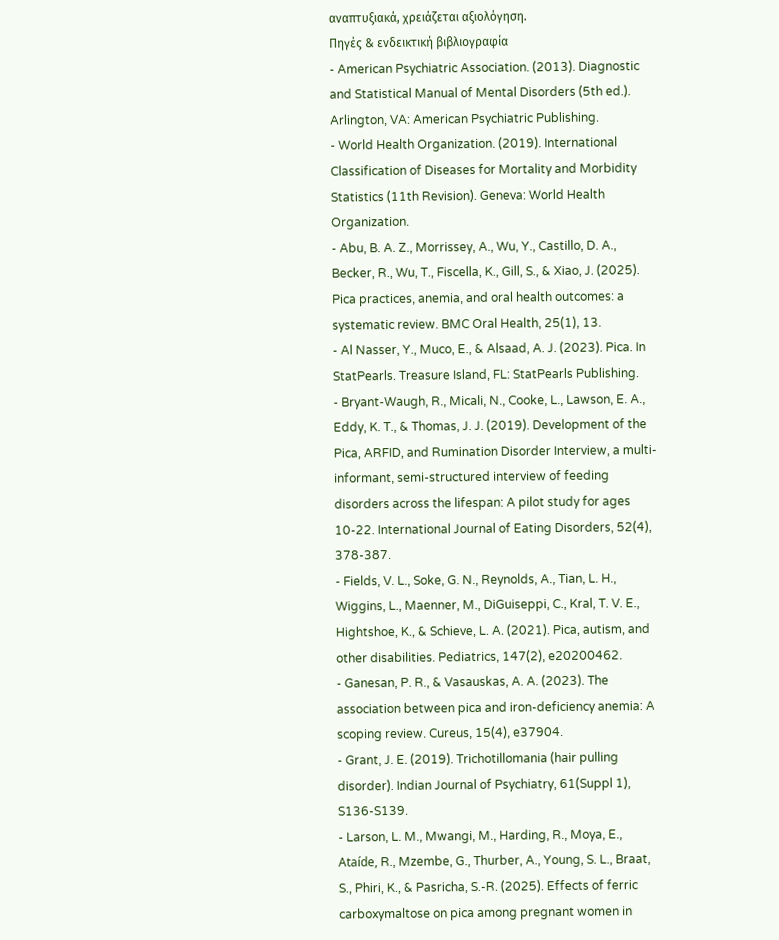αναπτυξιακά, χρειάζεται αξιολόγηση.
Πηγές & ενδεικτική βιβλιογραφία
- American Psychiatric Association. (2013). Diagnostic and Statistical Manual of Mental Disorders (5th ed.). Arlington, VA: American Psychiatric Publishing.
- World Health Organization. (2019). International Classification of Diseases for Mortality and Morbidity Statistics (11th Revision). Geneva: World Health Organization.
- Abu, B. A. Z., Morrissey, A., Wu, Y., Castillo, D. A., Becker, R., Wu, T., Fiscella, K., Gill, S., & Xiao, J. (2025). Pica practices, anemia, and oral health outcomes: a systematic review. BMC Oral Health, 25(1), 13.
- Al Nasser, Y., Muco, E., & Alsaad, A. J. (2023). Pica. In StatPearls. Treasure Island, FL: StatPearls Publishing.
- Bryant-Waugh, R., Micali, N., Cooke, L., Lawson, E. A., Eddy, K. T., & Thomas, J. J. (2019). Development of the Pica, ARFID, and Rumination Disorder Interview, a multi-informant, semi-structured interview of feeding disorders across the lifespan: A pilot study for ages 10-22. International Journal of Eating Disorders, 52(4), 378-387.
- Fields, V. L., Soke, G. N., Reynolds, A., Tian, L. H., Wiggins, L., Maenner, M., DiGuiseppi, C., Kral, T. V. E., Hightshoe, K., & Schieve, L. A. (2021). Pica, autism, and other disabilities. Pediatrics, 147(2), e20200462.
- Ganesan, P. R., & Vasauskas, A. A. (2023). The association between pica and iron-deficiency anemia: A scoping review. Cureus, 15(4), e37904.
- Grant, J. E. (2019). Trichotillomania (hair pulling disorder). Indian Journal of Psychiatry, 61(Suppl 1), S136-S139.
- Larson, L. M., Mwangi, M., Harding, R., Moya, E., Ataíde, R., Mzembe, G., Thurber, A., Young, S. L., Braat, S., Phiri, K., & Pasricha, S.-R. (2025). Effects of ferric carboxymaltose on pica among pregnant women in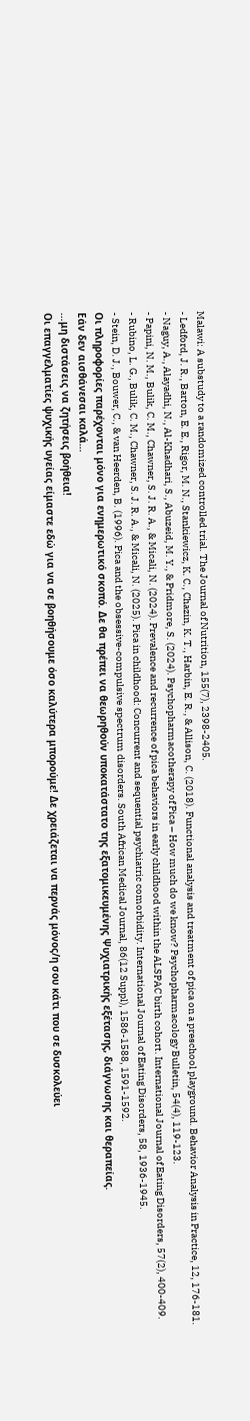Malawi: A substudy to a randomized controlled trial. The Journal of Nutrition, 155(7), 2398-2405.
- Ledford, J. R., Barton, E. E., Rigor, M. N., Stankiewicz, K. C., Chazin, K. T., Harbin, E. R., & Allison, C. (2018). Functional analysis and treatment of pica on a preschool playground. Behavior Analysis in Practice, 12, 176-181.
- Naguy, A., Alayadhi, N., Al-Khadhari, S., Abuzeid, M. Y., & Pridmore, S. (2024). Psychopharmacotherapy of Pica – How much do we know? Psychopharmacology Bulletin, 54(4), 119-123.
- Papini, N. M., Bulik, C. M., Chawner, S. J. R. A., & Micali, N. (2024). Prevalence and recurrence of pica behaviors in early childhood within the ALSPAC birth cohort. International Journal of Eating Disorders, 57(2), 400-409.
- Rubino, L. G., Bulik, C. M., Chawner, S. J. R. A., & Micali, N. (2025). Pica in childhood: Concurrent and sequential psychiatric comorbidity. International Journal of Eating Disorders, 58, 1936-1945.
- Stein, D. J., Bouwer, C., & van Heerden, B. (1996). Pica and the obsessive-compulsive spectrum disorders. South African Medical Journal, 86(12 Suppl), 1586-1588, 1591-1592.
Οι πληροφορίες παρέχονται μόνο για ενημερωτικό σκοπό. Δε θα πρέπει να θεωρηθούν υποκατάστατο της εξατομικευμένης Ψυχιατρικής εξέτασης, διάγνωσης και θεραπείας.
Εάν δεν αισθάνεσαι καλά…
…μη διστάσεις να ζητήσεις βοήθεια!
Οι επαγγελματίες ψυχικής υγείας είμαστε εδώ για να σε βοηθήσουμε όσο καλύτερα μπορούμε! Δε χρειάζεται να περνάς μόνος/η σου κάτι που σε δυσκολεύει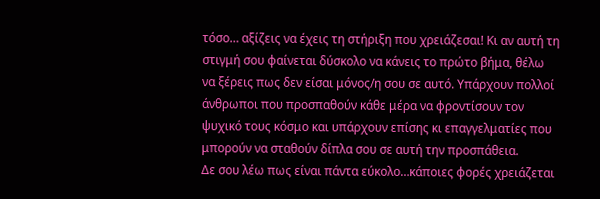τόσο… αξίζεις να έχεις τη στήριξη που χρειάζεσαι! Κι αν αυτή τη στιγμή σου φαίνεται δύσκολο να κάνεις το πρώτο βήμα, θέλω να ξέρεις πως δεν είσαι μόνος/η σου σε αυτό. Υπάρχουν πολλοί άνθρωποι που προσπαθούν κάθε μέρα να φροντίσουν τον ψυχικό τους κόσμο και υπάρχουν επίσης κι επαγγελματίες που μπορούν να σταθούν δίπλα σου σε αυτή την προσπάθεια.
Δε σου λέω πως είναι πάντα εύκολο…κάποιες φορές χρειάζεται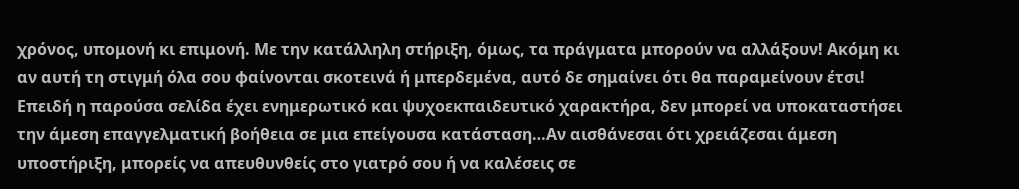χρόνος, υπομονή κι επιμονή. Με την κατάλληλη στήριξη, όμως, τα πράγματα μπορούν να αλλάξουν! Ακόμη κι αν αυτή τη στιγμή όλα σου φαίνονται σκοτεινά ή μπερδεμένα, αυτό δε σημαίνει ότι θα παραμείνουν έτσι!
Επειδή η παρούσα σελίδα έχει ενημερωτικό και ψυχοεκπαιδευτικό χαρακτήρα, δεν μπορεί να υποκαταστήσει την άμεση επαγγελματική βοήθεια σε μια επείγουσα κατάσταση…Αν αισθάνεσαι ότι χρειάζεσαι άμεση υποστήριξη, μπορείς να απευθυνθείς στο γιατρό σου ή να καλέσεις σε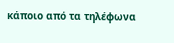κάποιο από τα τηλέφωνα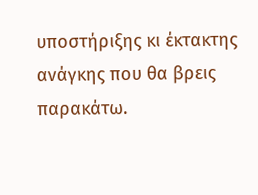υποστήριξης κι έκτακτης ανάγκης που θα βρεις παρακάτω.